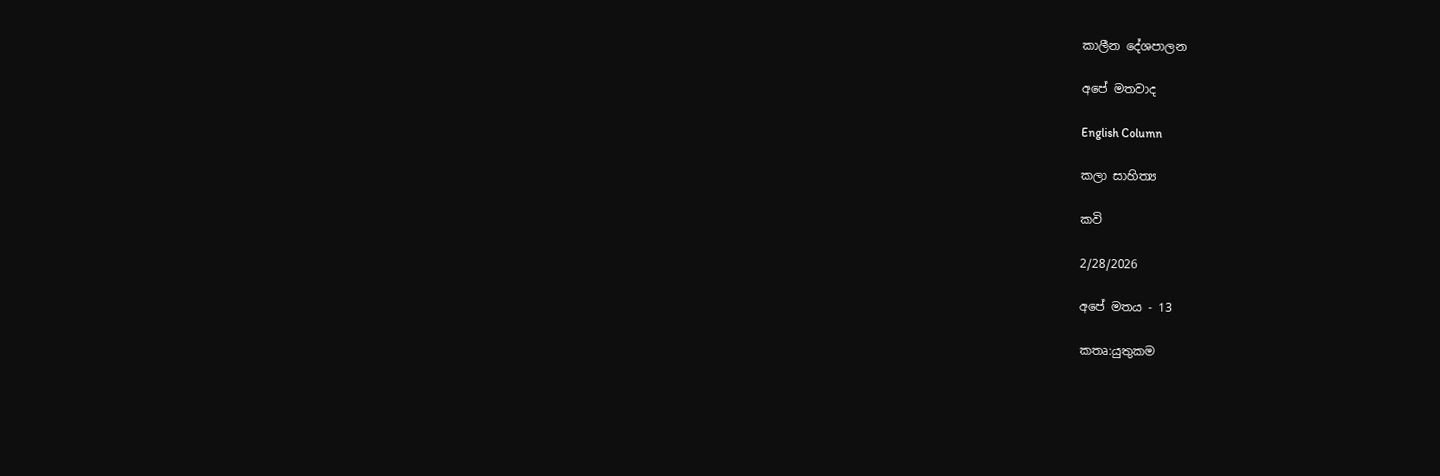කාලීන දේශපාලන

අපේ මතවාද

English Column

කලා සාහිත්‍ය

කවි

2/28/2026

අපේ මතය - 13

කතෘ:යුතුකම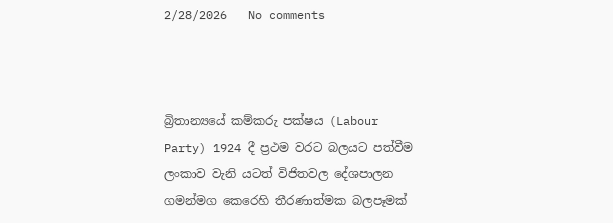2/28/2026   No comments



බ්‍රිතාන්‍යයේ කම්කරු පක්ෂය (Labour Party) 1924 දී ප්‍රථම වරට බලයට පත්වීම ලංකාව වැනි යටත් විජිතවල දේශපාලන ගමන්මග කෙරෙහි තීරණාත්මක බලපෑමක්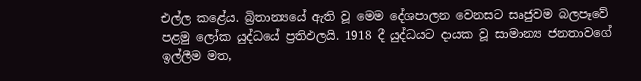එල්ල කළේය. බ්‍රිතාන්‍යයේ ඇති වූ මෙම දේශපාලන වෙනසට සෘජුවම බලපෑවේ පළමු ලෝක යුද්ධයේ ප්‍රතිඵලයි. 1918 දී යුද්ධයට දායක වූ සාමාන්‍ය ජනතාවගේ ඉල්ලීම මත,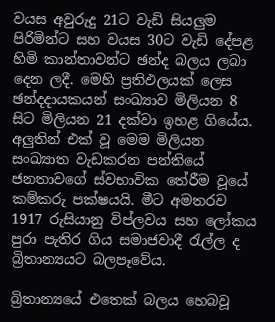වයස අවුරුදු 21ට වැඩි සියලුම පිරිමින්ට සහ වයස 30ට වැඩි දේපළ හිමි කාන්තාවන්ට ඡන්ද බලය ලබා දෙන ලදී. මෙහි ප්‍රතිඵලයක් ලෙස ඡන්දදායකයන් සංඛ්‍යාව මිලියන 8 සිට මිලියන 21 දක්වා ඉහළ ගියේය. අලුතින් එක් වූ මෙම මිලියන සංඛ්‍යාත වැඩකරන පන්තියේ ජනතාවගේ ස්වභාවික තේරීම වූයේ කම්කරු පක්ෂයයි. මීට අමතරව 1917 රුසියානු විප්ලවය සහ ලෝකය පුරා පැතිර ගිය සමාජවාදී රැල්ල ද බ්‍රිතාන්‍යයට බලපෑවේය.

බ්‍රිතාන්‍යයේ එතෙක් බලය හෙබවූ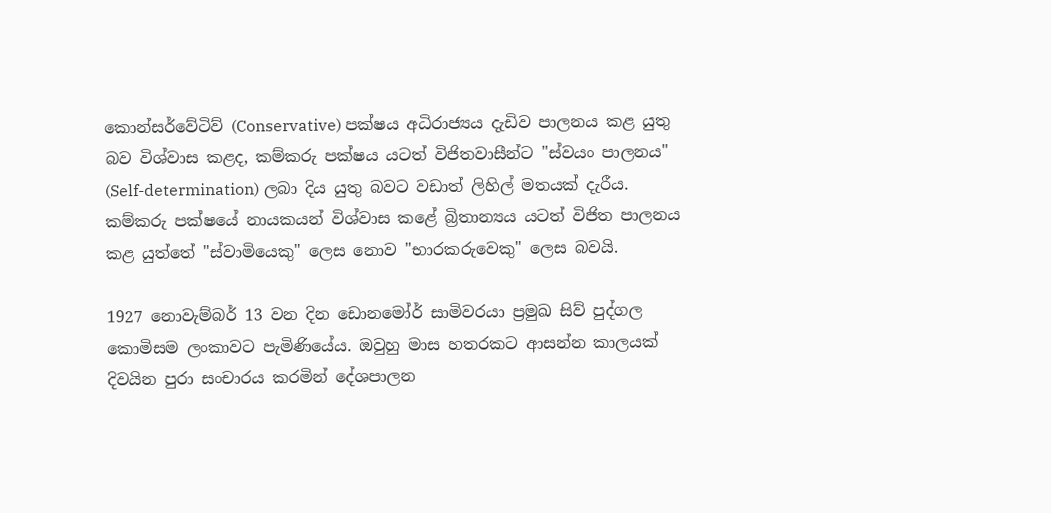කොන්සර්වේටිව් (Conservative) පක්ෂය අධිරාජ්‍යය දැඩිව පාලනය කළ යුතු බව විශ්වාස කළද, කම්කරු පක්ෂය යටත් විජිතවාසීන්ට "ස්වයං පාලනය" (Self-determination) ලබා දිය යුතු බවට වඩාත් ලිහිල් මතයක් දැරීය. කම්කරු පක්ෂයේ නායකයන් විශ්වාස කළේ බ්‍රිතාන්‍යය යටත් විජිත පාලනය කළ යුත්තේ "ස්වාමියෙකු" ලෙස නොව "භාරකරුවෙකු" ලෙස බවයි.

1927 නොවැම්බර් 13 වන දින ඩොනමෝර් සාමිවරයා ප්‍රමුඛ සිව් පුද්ගල කොමිසම ලංකාවට පැමිණියේය. ඔවුහු මාස හතරකට ආසන්න කාලයක් දිවයින පුරා සංචාරය කරමින් දේශපාලන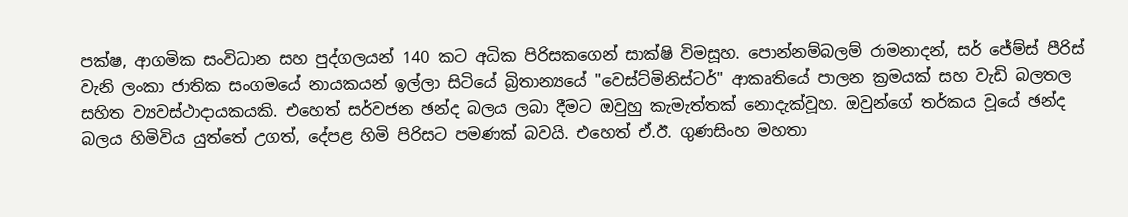පක්ෂ, ආගමික සංවිධාන සහ පුද්ගලයන් 140 කට අධික පිරිසකගෙන් සාක්ෂි විමසූහ. පොන්නම්බලම් රාමනාදන්, සර් ජේම්ස් පීරිස් වැනි ලංකා ජාතික සංගමයේ නායකයන් ඉල්ලා සිටියේ බ්‍රිතාන්‍යයේ "වෙස්ට්මිනිස්ටර්" ආකෘතියේ පාලන ක්‍රමයක් සහ වැඩි බලතල සහිත ව්‍යවස්ථාදායකයකි. එහෙත් සර්වජන ඡන්ද බලය ලබා දීමට ඔවුහු කැමැත්තක් නොදැක්වූහ. ඔවුන්ගේ තර්කය වූයේ ඡන්ද බලය හිමිවිය යුත්තේ උගත්, දේපළ හිමි පිරිසට පමණක් බවයි. එහෙත් ඒ.ඊ. ගුණසිංහ මහතා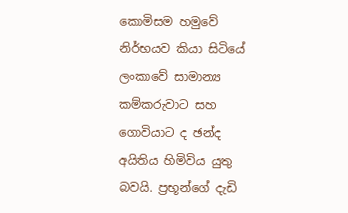කොමිසම හමුවේ නිර්භයව කියා සිටියේ ලංකාවේ සාමාන්‍ය කම්කරුවාට සහ ගොවියාට ද ඡන්ද අයිතිය හිමිවිය යුතු බවයි. ප්‍රභූන්ගේ දැඩි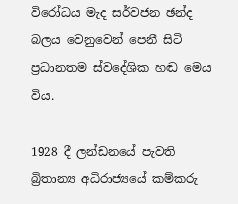විරෝධය මැද සර්වජන ඡන්ද බලය වෙනුවෙන් පෙනී සිටි ප්‍රධානතම ස්වදේශික හඬ මෙය විය.

1928 දී ලන්ඩනයේ පැවති බ්‍රිතාන්‍ය අධිරාජ්‍යයේ කම්කරු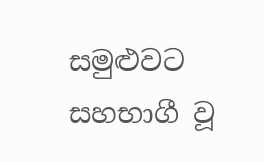සමුළුවට සහභාගී වූ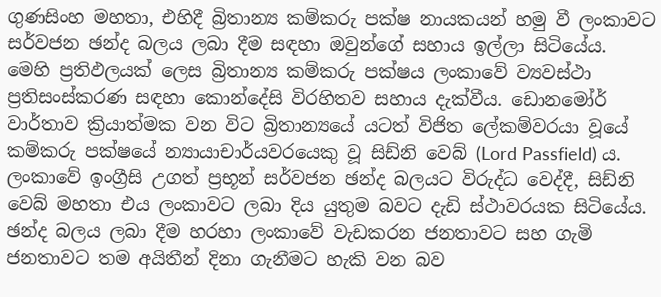ගුණසිංහ මහතා, එහිදී බ්‍රිතාන්‍ය කම්කරු පක්ෂ නායකයන් හමු වී ලංකාවට සර්වජන ඡන්ද බලය ලබා දීම සඳහා ඔවුන්ගේ සහාය ඉල්ලා සිටියේය. මෙහි ප්‍රතිඵලයක් ලෙස බ්‍රිතාන්‍ය කම්කරු පක්ෂය ලංකාවේ ව්‍යවස්ථා ප්‍රතිසංස්කරණ සඳහා කොන්දේසි විරහිතව සහාය දැක්වීය. ඩොනමෝර් වාර්තාව ක්‍රියාත්මක වන විට බ්‍රිතාන්‍යයේ යටත් විජිත ලේකම්වරයා වූයේ කම්කරු පක්ෂයේ න්‍යායාචාර්යවරයෙකු වූ සිඩ්නි වෙබ් (Lord Passfield) ය. ලංකාවේ ඉංග්‍රීසි උගත් ප්‍රභූන් සර්වජන ඡන්ද බලයට විරුද්ධ වෙද්දී, සිඩ්නි වෙබ් මහතා එය ලංකාවට ලබා දිය යුතුම බවට දැඩි ස්ථාවරයක සිටියේය. ඡන්ද බලය ලබා දීම හරහා ලංකාවේ වැඩකරන ජනතාවට සහ ගැමි ජනතාවට තම අයිතීන් දිනා ගැනීමට හැකි වන බව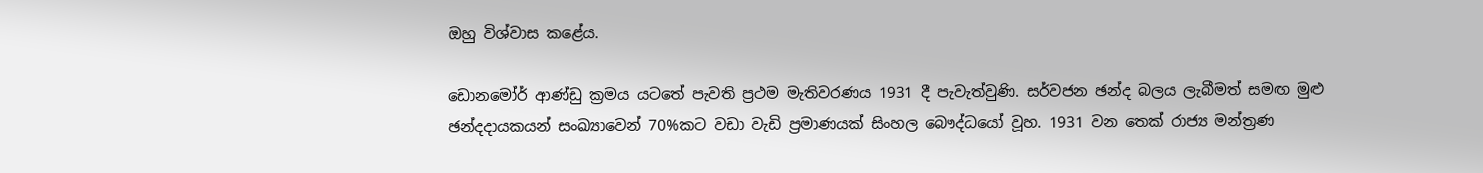ඔහු විශ්වාස කළේය.

ඩොනමෝර් ආණ්ඩු ක්‍රමය යටතේ පැවති ප්‍රථම මැතිවරණය 1931 දී පැවැත්වුණි. සර්වජන ඡන්ද බලය ලැබීමත් සමඟ මුළු ඡන්දදායකයන් සංඛ්‍යාවෙන් 70%කට වඩා වැඩි ප්‍රමාණයක් සිංහල බෞද්ධයෝ වූහ. 1931 වන තෙක් රාජ්‍ය මන්ත්‍රණ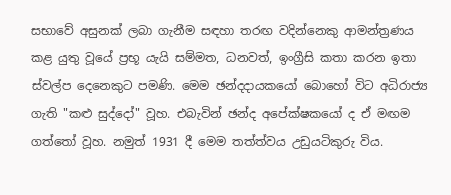සභාවේ අසුනක් ලබා ගැනීම සඳහා තරඟ වදින්නෙකු ආමන්ත්‍රණය කළ යුතු වූයේ ප්‍රභූ යැයි සම්මත, ධනවත්, ඉංග්‍රීසි කතා කරන ඉතා ස්වල්ප දෙනෙකුට පමණි. මෙම ඡන්දදායකයෝ බොහෝ විට අධිරාජ්‍ය ගැති "කළු සුද්දෝ" වූහ. එබැවින් ඡන්ද අපේක්ෂකයෝ ද ඒ මඟම ගත්තෝ වූහ. නමුත් 1931 දී මෙම තත්ත්වය උඩුයටිකුරු විය.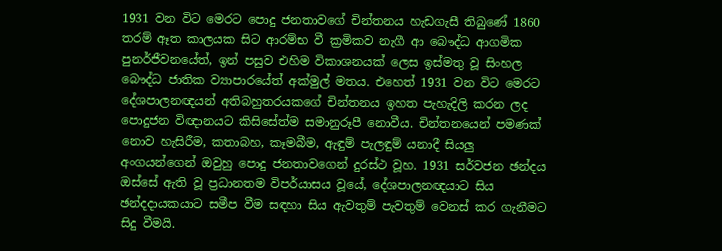1931 වන විට මෙරට පොදු ජනතාවගේ චින්තනය හැඩගැසී තිබුණේ 1860 තරම් ඈත කාලයක සිට ආරම්භ වී ක්‍රමිකව නැගී ආ බෞද්ධ ආගමික පුනර්ජීවනයේත්, ඉන් පසුව එහිම විකාශනයක් ලෙස ඉස්මතු වූ සිංහල බෞද්ධ ජාතික ව්‍යාපාරයේත් අක්මුල් මතය. එහෙත් 1931 වන විට මෙරට දේශපාලනඥයන් අතිබහුතරයකගේ චින්තනය ඉහත පැහැදිලි කරන ලද පොදුජන විඥානයට කිසිසේත්ම සමානුරූපී නොවීය. චින්තනයෙන් පමණක් නොව හැසිරීම, කතාබහ, කෑමබීම, ඇඳුම් පැලඳුම් යනාදී සියලු අංගයන්ගෙන් ඔවුහු පොදු ජනතාවගෙන් දුරස්ථ වූහ. 1931 සර්වජන ඡන්දය ඔස්සේ ඇති වූ ප්‍රධානතම විපර්යාසය වූයේ, දේශපාලනඥයාට සිය ඡන්දදායකයාට සමීප වීම සඳහා සිය ඇවතුම් පැවතුම් වෙනස් කර ගැනීමට සිදු වීමයි.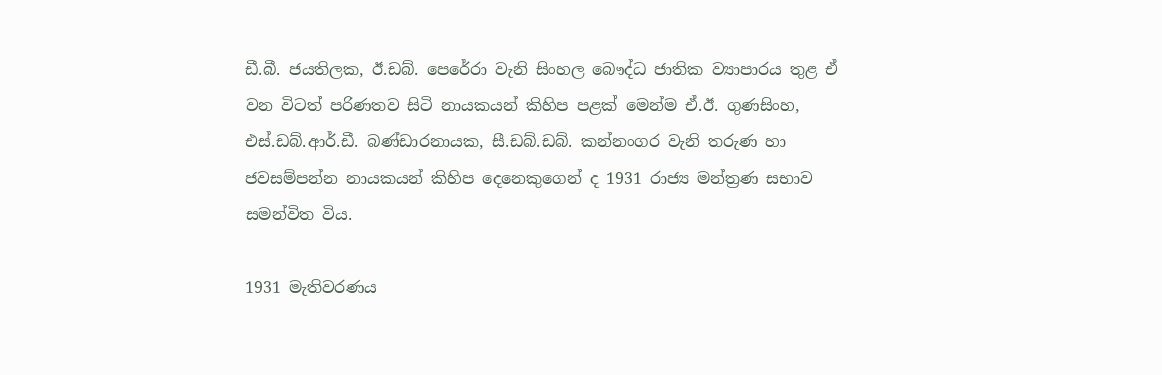ඩී.බී. ජයතිලක, ඊ.ඩබ්. පෙරේරා වැනි සිංහල බෞද්ධ ජාතික ව්‍යාපාරය තුළ ඒ වන විටත් පරිණතව සිටි නායකයන් කිහිප පළක් මෙන්ම ඒ.ඊ. ගුණසිංහ, එස්.ඩබ්.ආර්.ඩී. බණ්ඩාරනායක, සී.ඩබ්.ඩබ්. කන්නංගර වැනි තරුණ හා ජවසම්පන්න නායකයන් කිහිප දෙනෙකුගෙන් ද 1931 රාජ්‍ය මන්ත්‍රණ සභාව සමන්විත විය.

1931 මැතිවරණය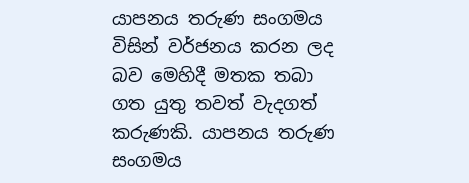යාපනය තරුණ සංගමය විසින් වර්ජනය කරන ලද බව මෙහිදී මතක තබා ගත යුතු තවත් වැදගත් කරුණකි. යාපනය තරුණ සංගමය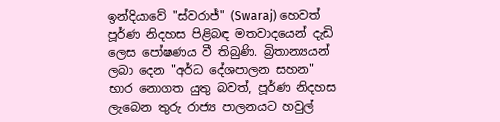ඉන්දියාවේ "ස්වරාජ්" (Swaraj) හෙවත් පූර්ණ නිදහස පිළිබඳ මතවාදයෙන් දැඩි ලෙස පෝෂණය වී තිබුණි. බ්‍රිතාන්‍යයන් ලබා දෙන "අර්ධ දේශපාලන සහන" භාර නොගත යුතු බවත්, පූර්ණ නිදහස ලැබෙන තුරු රාජ්‍ය පාලනයට හවුල්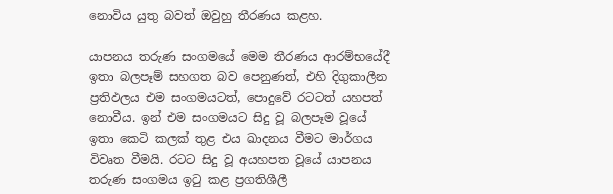නොවිය යුතු බවත් ඔවුහු තීරණය කළහ.

යාපනය තරුණ සංගමයේ මෙම තීරණය ආරම්භයේදී ඉතා බලපෑම් සහගත බව පෙනුණත්, එහි දිගුකාලීන ප්‍රතිඵලය එම සංගමයටත්, පොදුවේ රටටත් යහපත් නොවීය. ඉන් එම සංගමයට සිදු වූ බලපෑම වූයේ ඉතා කෙටි කලක් තුළ එය ඛාදනය වීමට මාර්ගය විවෘත වීමයි. රටට සිදු වූ අයහපත වූයේ යාපනය තරුණ සංගමය ඉටු කළ ප්‍රගතිශීලී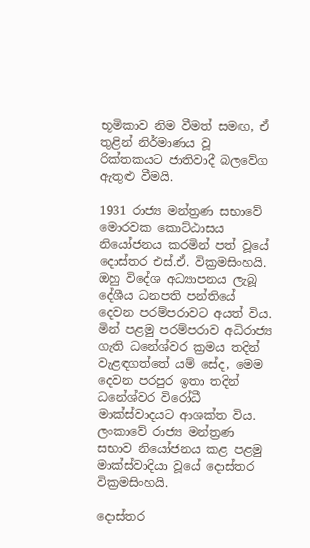භූමිකාව නිම වීමත් සමඟ, ඒ තුළින් නිර්මාණය වූ රික්තකයට ජාතිවාදී බලවේග ඇතුළු වීමයි.

1931 රාජ්‍ය මන්ත්‍රණ සභාවේ මොරවක කොට්ඨාසය නියෝජනය කරමින් පත් වූයේ දොස්තර එස්.ඒ. වික්‍රමසිංහයි. ඔහු විදේශ අධ්‍යාපනය ලැබූ දේශීය ධනපති පන්තියේ දෙවන පරම්පරාවට අයත් විය. මින් පළමු පරම්පරාව අධිරාජ්‍ය ගැති ධනේශ්වර ක්‍රමය තදින් වැළඳගත්තේ යම් සේද, මෙම දෙවන පරපුර ඉතා තදින් ධනේශ්වර විරෝධී මාක්ස්වාදයට ආශක්ත විය. ලංකාවේ රාජ්‍ය මන්ත්‍රණ සභාව නියෝජනය කළ පළමු මාක්ස්වාදියා වූයේ දොස්තර වික්‍රමසිංහයි.

දොස්තර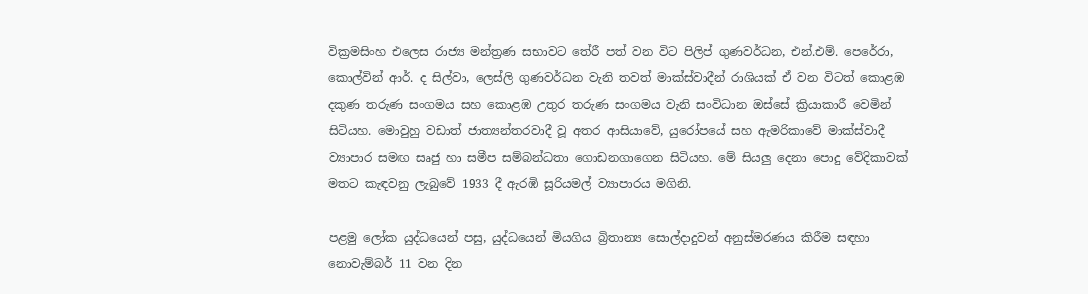වික්‍රමසිංහ එලෙස රාජ්‍ය මන්ත්‍රණ සභාවට තේරී පත් වන විට පිලිප් ගුණවර්ධන, එන්.එම්. පෙරේරා, කොල්වින් ආර්. ද සිල්වා, ලෙස්ලි ගුණවර්ධන වැනි තවත් මාක්ස්වාදීන් රාශියක් ඒ වන විටත් කොළඹ දකුණ තරුණ සංගමය සහ කොළඹ උතුර තරුණ සංගමය වැනි සංවිධාන ඔස්සේ ක්‍රියාකාරී වෙමින් සිටියහ. මොවුහු වඩාත් ජාත්‍යන්තරවාදී වූ අතර ආසියාවේ, යුරෝපයේ සහ ඇමරිකාවේ මාක්ස්වාදී ව්‍යාපාර සමඟ සෘජු හා සමීප සම්බන්ධතා ගොඩනගාගෙන සිටියහ. මේ සියලු දෙනා පොදු වේදිකාවක් මතට කැඳවනු ලැබුවේ 1933 දී ඇරඹි සූරියමල් ව්‍යාපාරය මගිනි.

පළමු ලෝක යුද්ධයෙන් පසු, යුද්ධයෙන් මියගිය බ්‍රිතාන්‍ය සොල්දාදුවන් අනුස්මරණය කිරීම සඳහා නොවැම්බර් 11 වන දින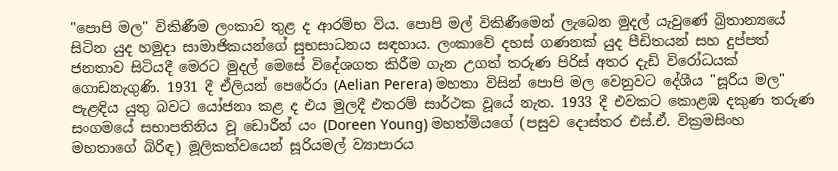"පොපි මල" විකිණීම ලංකාව තුළ ද ආරම්භ විය. පොපි මල් විකිණීමෙන් ලැබෙන මුදල් යැවුණේ බ්‍රිතාන්‍යයේ සිටින යුද හමුදා සාමාජිකයන්ගේ සුභසාධනය සඳහාය. ලංකාවේ දහස් ගණනක් යුද පීඩිතයන් සහ දුප්පත් ජනතාව සිටියදී මෙරට මුදල් මෙසේ විදේශගත කිරීම ගැන උගත් තරුණ පිරිස් අතර දැඩි විරෝධයක් ගොඩනැගුණි. 1931 දී ඒලියන් පෙරේරා (Aelian Perera) මහතා විසින් පොපි මල වෙනුවට දේශීය "සූරිය මල" පැළඳිය යුතු බවට යෝජනා කළ ද එය මුලදී එතරම් සාර්ථක වූයේ නැත. 1933 දී එවකට කොළඹ දකුණ තරුණ සංගමයේ සභාපතිනිය වූ ඩොරීන් යං (Doreen Young) මහත්මියගේ (පසුව දොස්තර එස්.ඒ. වික්‍රමසිංහ මහතාගේ බිරිඳ) මූලිකත්වයෙන් සූරියමල් ව්‍යාපාරය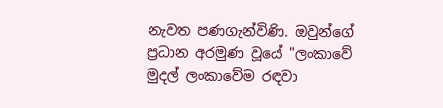නැවත පණගැන්විණි. ඔවුන්ගේ ප්‍රධාන අරමුණ වූයේ "ලංකාවේ මුදල් ලංකාවේම රඳවා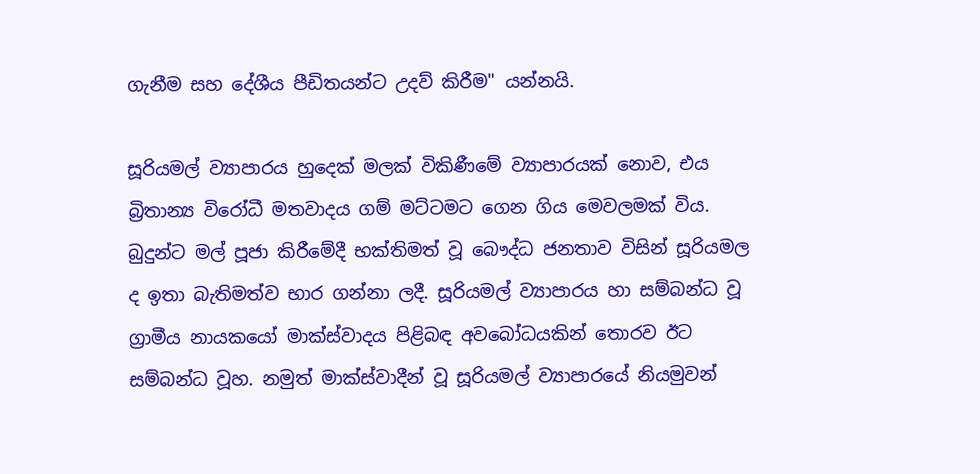ගැනීම සහ දේශීය පීඩිතයන්ට උදව් කිරීම" යන්නයි.

සූරියමල් ව්‍යාපාරය හුදෙක් මලක් විකිණීමේ ව්‍යාපාරයක් නොව, එය බ්‍රිතාන්‍ය විරෝධී මතවාදය ගම් මට්ටමට ගෙන ගිය මෙවලමක් විය. බුදුන්ට මල් පූජා කිරීමේදී භක්තිමත් වූ බෞද්ධ ජනතාව විසින් සූරියමල ද ඉතා බැතිමත්ව භාර ගන්නා ලදී. සූරියමල් ව්‍යාපාරය හා සම්බන්ධ වූ ග්‍රාමීය නායකයෝ මාක්ස්වාදය පිළිබඳ අවබෝධයකින් තොරව ඊට සම්බන්ධ වූහ. නමුත් මාක්ස්වාදීන් වූ සූරියමල් ව්‍යාපාරයේ නියමුවන්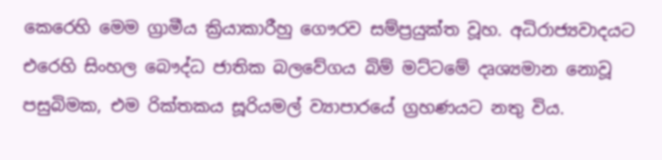කෙරෙහි මෙම ග්‍රාමීය ක්‍රියාකාරීහු ගෞරව සම්ප්‍රයුක්ත වූහ. අධිරාජ්‍යවාදයට එරෙහි සිංහල බෞද්ධ ජාතික බලවේගය බිම් මට්ටමේ දෘශ්‍යමාන නොවූ පසුබිමක, එම රික්තකය සූරියමල් ව්‍යාපාරයේ ග්‍රහණයට නතු විය.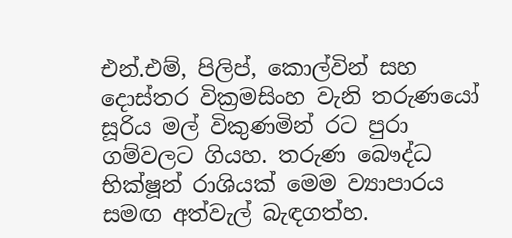එන්.එම්, පිලිප්, කොල්වින් සහ දොස්තර වික්‍රමසිංහ වැනි තරුණයෝ සූරිය මල් විකුණමින් රට පුරා ගම්වලට ගියහ. තරුණ බෞද්ධ භික්ෂූන් රාශියක් මෙම ව්‍යාපාරය සමඟ අත්වැල් බැඳගත්හ.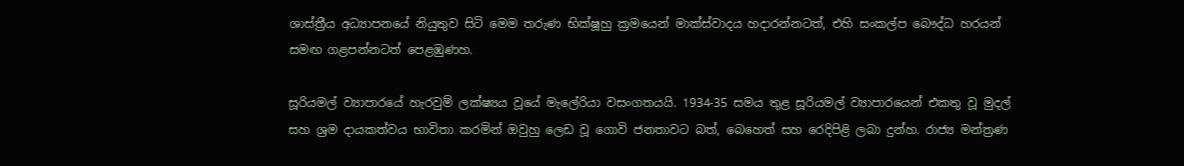ශාස්ත්‍රීය අධ්‍යාපනයේ නියුතුව සිටි මෙම තරුණ භික්ෂූහු ක්‍රමයෙන් මාක්ස්වාදය හදාරන්නටත්, එහි සංකල්ප බෞද්ධ හරයන් සමඟ ගළපන්නටත් පෙළඹුණහ.

සූරියමල් ව්‍යාපාරයේ හැරවුම් ලක්ෂ්‍යය වූයේ මැලේරියා වසංගතයයි. 1934-35 සමය තුළ සූරියමල් ව්‍යාපාරයෙන් එකතු වූ මුදල් සහ ශ්‍රම දායකත්වය භාවිතා කරමින් ඔවුහු ලෙඩ වූ ගොවි ජනතාවට බත්, බෙහෙත් සහ රෙදිපිළි ලබා දුන්හ. රාජ්‍ය මන්ත්‍රණ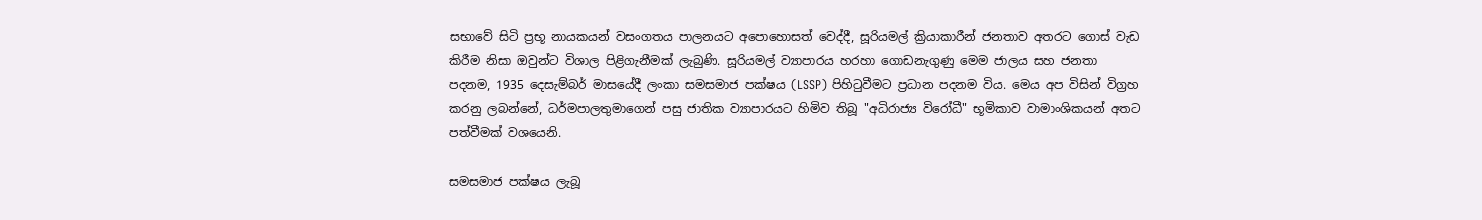සභාවේ සිටි ප්‍රභූ නායකයන් වසංගතය පාලනයට අපොහොසත් වෙද්දී, සූරියමල් ක්‍රියාකාරීන් ජනතාව අතරට ගොස් වැඩ කිරීම නිසා ඔවුන්ට විශාල පිළිගැනීමක් ලැබුණි. සූරියමල් ව්‍යාපාරය හරහා ගොඩනැගුණු මෙම ජාලය සහ ජනතා පදනම, 1935 දෙසැම්බර් මාසයේදී ලංකා සමසමාජ පක්ෂය (LSSP) පිහිටුවීමට ප්‍රධාන පදනම විය. මෙය අප විසින් විග්‍රහ කරනු ලබන්නේ, ධර්මපාලතුමාගෙන් පසු ජාතික ව්‍යාපාරයට හිමිව තිබූ "අධිරාජ්‍ය විරෝධී" භූමිකාව වාමාංශිකයන් අතට පත්වීමක් වශයෙනි.

සමසමාජ පක්ෂය ලැබූ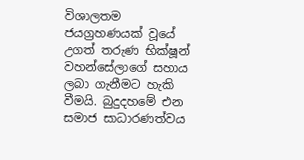විශාලතම ජයග්‍රහණයක් වූයේ උගත් තරුණ භික්ෂූන් වහන්සේලාගේ සහාය ලබා ගැනීමට හැකි වීමයි. බුදුදහමේ එන සමාජ සාධාරණත්වය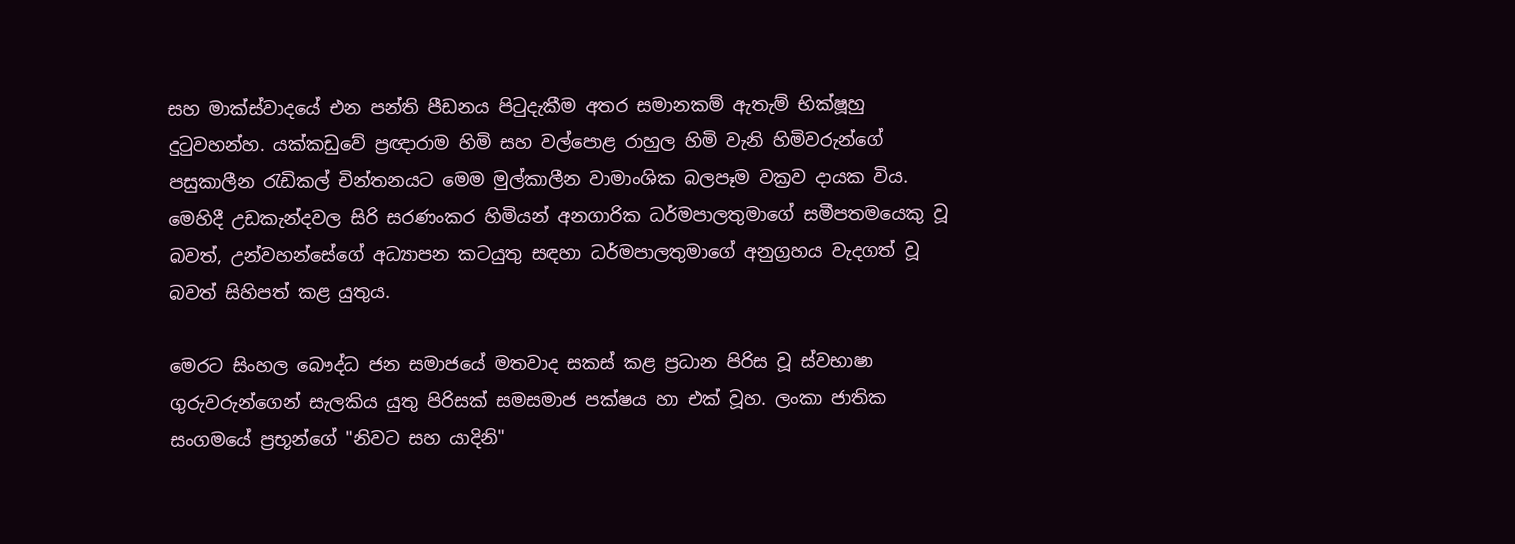සහ මාක්ස්වාදයේ එන පන්ති පීඩනය පිටුදැකීම අතර සමානකම් ඇතැම් භික්ෂූහු දුටුවහන්හ. යක්කඩුවේ ප්‍රඥාරාම හිමි සහ වල්පොළ රාහුල හිමි වැනි හිමිවරුන්ගේ පසුකාලීන රැඩිකල් චින්තනයට මෙම මුල්කාලීන වාමාංශික බලපෑම වක්‍රව දායක විය. මෙහිදී උඩකැන්දවල සිරි සරණංකර හිමියන් අනගාරික ධර්මපාලතුමාගේ සමීපතමයෙකු වූ බවත්, උන්වහන්සේගේ අධ්‍යාපන කටයුතු සඳහා ධර්මපාලතුමාගේ අනුග්‍රහය වැදගත් වූ බවත් සිහිපත් කළ යුතුය.

මෙරට සිංහල බෞද්ධ ජන සමාජයේ මතවාද සකස් කළ ප්‍රධාන පිරිස වූ ස්වභාෂා ගුරුවරුන්ගෙන් සැලකිය යුතු පිරිසක් සමසමාජ පක්ෂය හා එක් වූහ. ලංකා ජාතික සංගමයේ ප්‍රභූන්ගේ "නිවට සහ යාදිනි"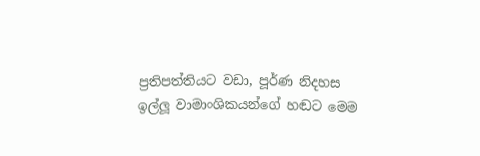ප්‍රතිපත්තියට වඩා, පූර්ණ නිදහස ඉල්ලූ වාමාංශිකයන්ගේ හඬට මෙම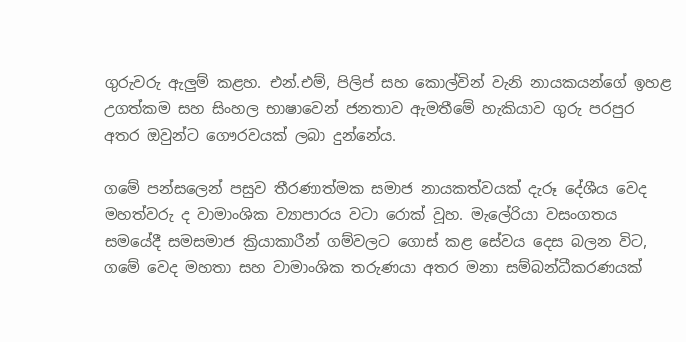ගුරුවරු ඇලුම් කළහ. එන්.එම්, පිලිප් සහ කොල්වින් වැනි නායකයන්ගේ ඉහළ උගත්කම සහ සිංහල භාෂාවෙන් ජනතාව ඇමතීමේ හැකියාව ගුරු පරපුර අතර ඔවුන්ට ගෞරවයක් ලබා දුන්නේය.

ගමේ පන්සලෙන් පසුව තීරණාත්මක සමාජ නායකත්වයක් දැරූ දේශීය වෙද මහත්වරු ද වාමාංශික ව්‍යාපාරය වටා රොක් වූහ. මැලේරියා වසංගතය සමයේදී සමසමාජ ක්‍රියාකාරීන් ගම්වලට ගොස් කළ සේවය දෙස බලන විට, ගමේ වෙද මහතා සහ වාමාංශික තරුණයා අතර මනා සම්බන්ධීකරණයක්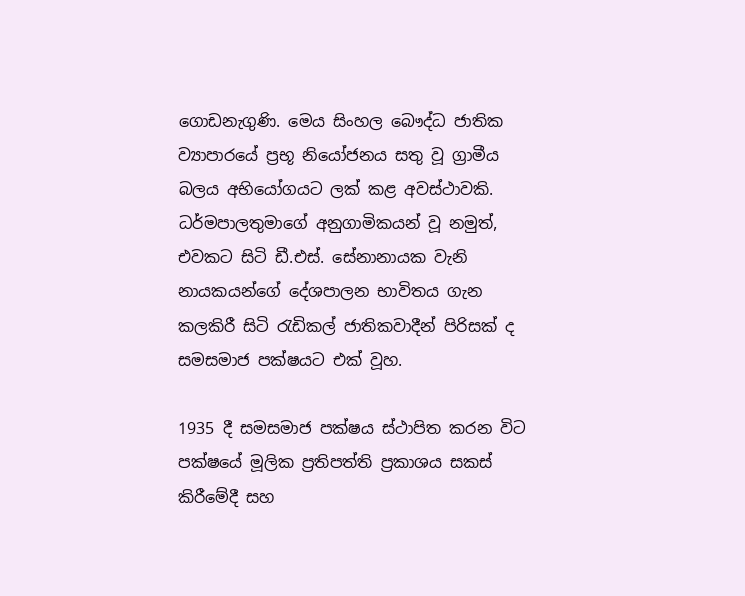ගොඩනැගුණි. මෙය සිංහල බෞද්ධ ජාතික ව්‍යාපාරයේ ප්‍රභූ නියෝජනය සතු වූ ග්‍රාමීය බලය අභියෝගයට ලක් කළ අවස්ථාවකි. ධර්මපාලතුමාගේ අනුගාමිකයන් වූ නමුත්, එවකට සිටි ඩී.එස්. සේනානායක වැනි නායකයන්ගේ දේශපාලන භාවිතය ගැන කලකිරී සිටි රැඩිකල් ජාතිකවාදීන් පිරිසක් ද සමසමාජ පක්ෂයට එක් වූහ.

1935 දී සමසමාජ පක්ෂය ස්ථාපිත කරන විට පක්ෂයේ මූලික ප්‍රතිපත්ති ප්‍රකාශය සකස් කිරීමේදී සහ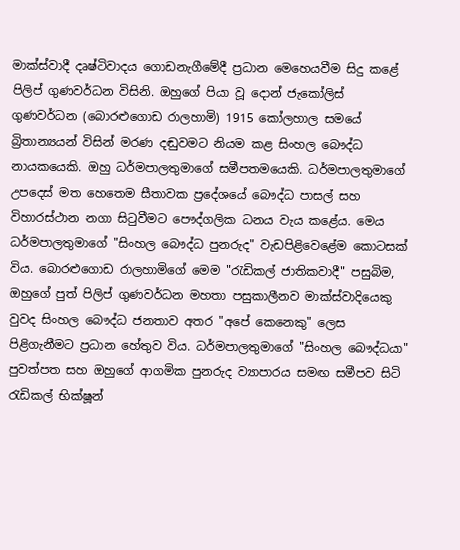මාක්ස්වාදී දෘෂ්ටිවාදය ගොඩනැගීමේදී ප්‍රධාන මෙහෙයවීම සිදු කළේ පිලිප් ගුණවර්ධන විසිනි. ඔහුගේ පියා වූ දොන් ජැකෝලිස් ගුණවර්ධන (බොරළුගොඩ රාලහාමි) 1915 කෝලහාල සමයේ බ්‍රිතාන්‍යයන් විසින් මරණ දඬුවමට නියම කළ සිංහල බෞද්ධ නායකයෙකි. ඔහු ධර්මපාලතුමාගේ සමීපතමයෙකි. ධර්මපාලතුමාගේ උපදෙස් මත හෙතෙම සීතාවක ප්‍රදේශයේ බෞද්ධ පාසල් සහ විහාරස්ථාන නගා සිටුවීමට පෞද්ගලික ධනය වැය කළේය. මෙය ධර්මපාලතුමාගේ "සිංහල බෞද්ධ පුනරුද" වැඩපිළිවෙළේම කොටසක් විය. බොරළුගොඩ රාලහාමිගේ මෙම "රැඩිකල් ජාතිකවාදී" පසුබිම, ඔහුගේ පුත් පිලිප් ගුණවර්ධන මහතා පසුකාලීනව මාක්ස්වාදියෙකු වුවද සිංහල බෞද්ධ ජනතාව අතර "අපේ කෙනෙකු" ලෙස පිළිගැනීමට ප්‍රධාන හේතුව විය. ධර්මපාලතුමාගේ "සිංහල බෞද්ධයා" පුවත්පත සහ ඔහුගේ ආගමික පුනරුද ව්‍යාපාරය සමඟ සමීපව සිටි රැඩිකල් භික්ෂූන්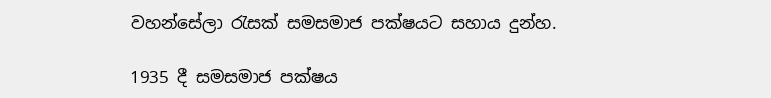වහන්සේලා රැසක් සමසමාජ පක්ෂයට සහාය දුන්හ.

1935 දී සමසමාජ පක්ෂය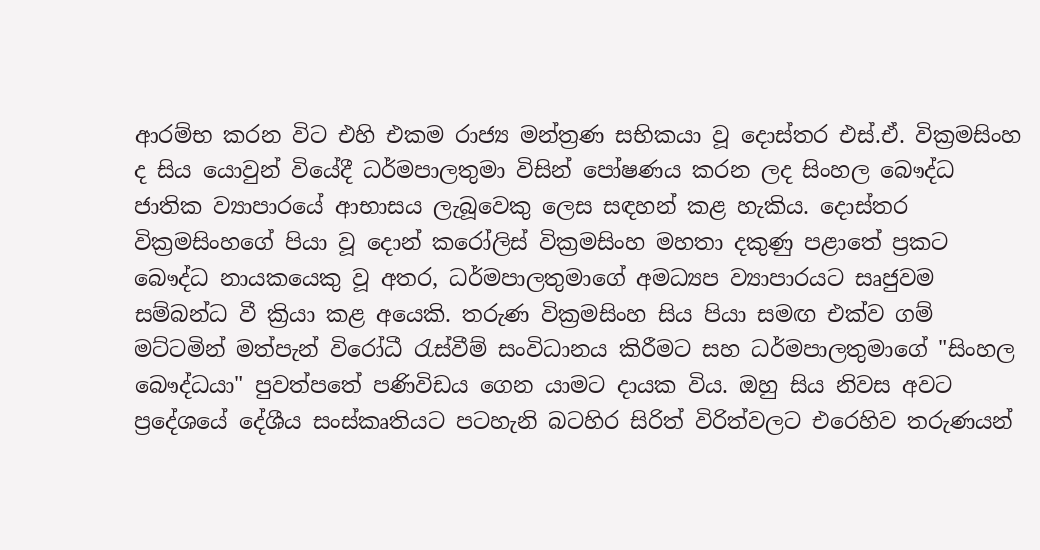ආරම්භ කරන විට එහි එකම රාජ්‍ය මන්ත්‍රණ සභිකයා වූ දොස්තර එස්.ඒ. වික්‍රමසිංහ ද සිය යොවුන් වියේදී ධර්මපාලතුමා විසින් පෝෂණය කරන ලද සිංහල බෞද්ධ ජාතික ව්‍යාපාරයේ ආභාසය ලැබූවෙකු ලෙස සඳහන් කළ හැකිය. දොස්තර වික්‍රමසිංහගේ පියා වූ දොන් කරෝලිස් වික්‍රමසිංහ මහතා දකුණු පළාතේ ප්‍රකට බෞද්ධ නායකයෙකු වූ අතර, ධර්මපාලතුමාගේ අමධ්‍යප ව්‍යාපාරයට සෘජුවම සම්බන්ධ වී ක්‍රියා කළ අයෙකි. තරුණ වික්‍රමසිංහ සිය පියා සමඟ එක්ව ගම් මට්ටමින් මත්පැන් විරෝධී රැස්වීම් සංවිධානය කිරීමට සහ ධර්මපාලතුමාගේ "සිංහල බෞද්ධයා" පුවත්පතේ පණිවිඩය ගෙන යාමට දායක විය. ඔහු සිය නිවස අවට ප්‍රදේශයේ දේශීය සංස්කෘතියට පටහැනි බටහිර සිරිත් විරිත්වලට එරෙහිව තරුණයන්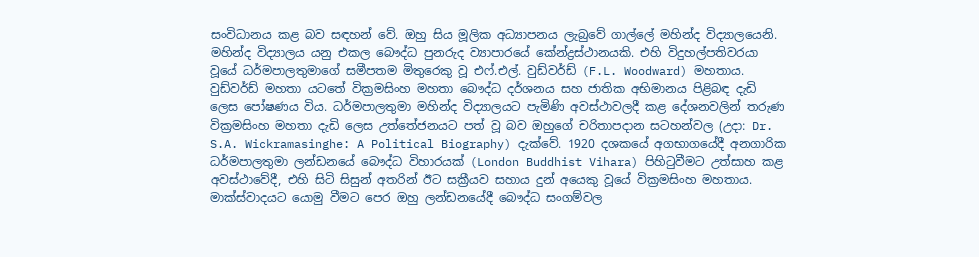සංවිධානය කළ බව සඳහන් වේ. ඔහු සිය මූලික අධ්‍යාපනය ලැබුවේ ගාල්ලේ මහින්ද විද්‍යාලයෙනි. මහින්ද විද්‍යාලය යනු එකල බෞද්ධ පුනරුද ව්‍යාපාරයේ කේන්ද්‍රස්ථානයකි. එහි විදුහල්පතිවරයා වූයේ ධර්මපාලතුමාගේ සමීපතම මිතුරෙකු වූ එෆ්.එල්. වුඩ්වර්ඩ් (F.L. Woodward) මහතාය. වුඩ්වර්ඩ් මහතා යටතේ වික්‍රමසිංහ මහතා බෞද්ධ දර්ශනය සහ ජාතික අභිමානය පිළිබඳ දැඩි ලෙස පෝෂණය විය. ධර්මපාලතුමා මහින්ද විද්‍යාලයට පැමිණි අවස්ථාවලදී කළ දේශනවලින් තරුණ වික්‍රමසිංහ මහතා දැඩි ලෙස උත්තේජනයට පත් වූ බව ඔහුගේ චරිතාපදාන සටහන්වල (උදා: Dr. S.A. Wickramasinghe: A Political Biography) දැක්වේ. 1920 දශකයේ අගභාගයේදී අනගාරික ධර්මපාලතුමා ලන්ඩනයේ බෞද්ධ විහාරයක් (London Buddhist Vihara) පිහිටුවීමට උත්සාහ කළ අවස්ථාවේදී, එහි සිටි සිසුන් අතරින් ඊට සක්‍රීයව සහාය දුන් අයෙකු වූයේ වික්‍රමසිංහ මහතාය. මාක්ස්වාදයට යොමු වීමට පෙර ඔහු ලන්ඩනයේදී බෞද්ධ සංගම්වල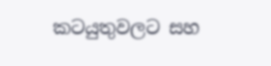කටයුතුවලට සහ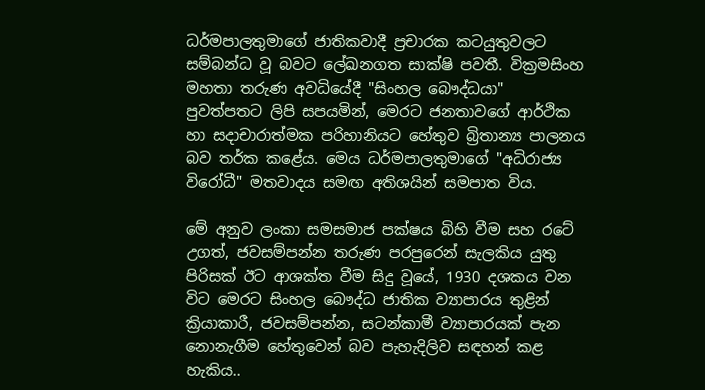ධර්මපාලතුමාගේ ජාතිකවාදී ප්‍රචාරක කටයුතුවලට සම්බන්ධ වූ බවට ලේඛනගත සාක්ෂි පවතී. වික්‍රමසිංහ මහතා තරුණ අවධියේදී "සිංහල බෞද්ධයා" පුවත්පතට ලිපි සපයමින්, මෙරට ජනතාවගේ ආර්ථික හා සදාචාරාත්මක පරිහානියට හේතුව බ්‍රිතාන්‍ය පාලනය බව තර්ක කළේය. මෙය ධර්මපාලතුමාගේ "අධිරාජ්‍ය විරෝධී" මතවාදය සමඟ අතිශයින් සමපාත විය.

මේ අනුව ලංකා සමසමාජ පක්ෂය බිහි වීම සහ රටේ උගත්, ජවසම්පන්න තරුණ පරපුරෙන් සැලකිය යුතු පිරිසක් ඊට ආශක්ත වීම සිදු වූයේ, 1930 දශකය වන විට මෙරට සිංහල බෞද්ධ ජාතික ව්‍යාපාරය තුළින් ක්‍රියාකාරී, ජවසම්පන්න, සටන්කාමී ව්‍යාපාරයක් පැන නොනැගීම හේතුවෙන් බව පැහැදිලිව සඳහන් කළ හැකිය..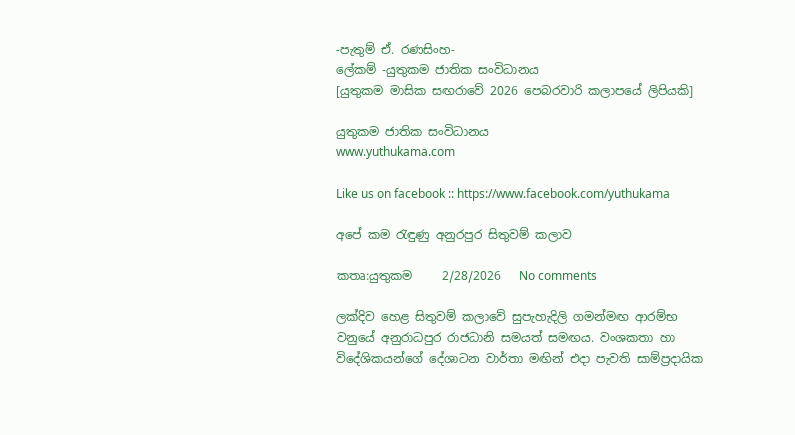-පැතුම් ඒ. රණසිංහ-
ලේකම් -යුතුකම ජාතික සංවිධානය
[යුතුකම මාසික සඟරාවේ 2026 පෙබරවාරි කලාපයේ ලිපියකි]

යුතුකම ජාතික සංවිධානය
www.yuthukama.com

Like us on facebook :: https://www.facebook.com/yuthukama

අපේ කම රැඳුණු අනුරපුර සිතුවම් කලාව

කතෘ:යුතුකම     2/28/2026   No comments

ලක්දිව හෙළ සිතුවම් කලාවේ සුපැහැදිලි ගමන්මඟ ආරම්භ වනුයේ අනුරාධපුර රාජධානි සමයත් සමඟය. වංශකතා හා විදේශිකයන්ගේ දේශාටන වාර්තා මඟින් එදා පැවති සාම්ප්‍රදායික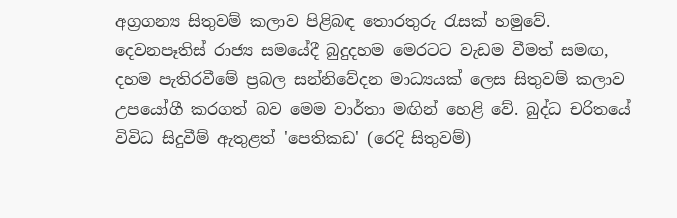අග්‍රගන්‍ය සිතුවම් කලාව පිළිබඳ තොරතුරු රැසක් හමුවේ. දෙවනපෑතිස් රාජ්‍ය සමයේදී බුදුදහම මෙරටට වැඩම වීමත් සමඟ, දහම පැතිරවීමේ ප්‍රබල සන්නිවේදන මාධ්‍යයක් ලෙස සිතුවම් කලාව උපයෝගී කරගත් බව මෙම වාර්තා මඟින් හෙළි වේ. බුද්ධ චරිතයේ විවිධ සිදුවීම් ඇතුළත් 'පෙතිකඩ' (රෙදි සිතුවම්)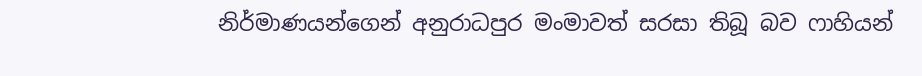නිර්මාණයන්ගෙන් අනුරාධපුර මංමාවත් සරසා තිබූ බව ෆාහියන්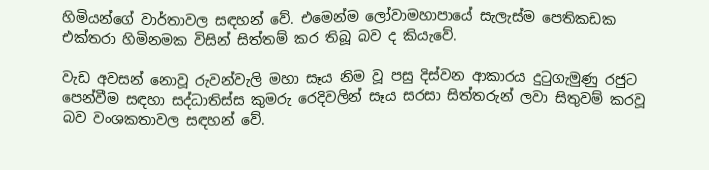හිමියන්ගේ වාර්තාවල සඳහන් වේ. එමෙන්ම ලෝවාමහාපායේ සැලැස්ම පෙතිකඩක එක්තරා හිමිනමක විසින් සිත්තම් කර තිබූ බව ද කියැවේ.

වැඩ අවසන් නොවූ රුවන්වැලි මහා සෑය නිම වූ පසු දිස්වන ආකාරය දුටුගැමුණු රජුට පෙන්වීම සඳහා සද්ධාතිස්ස කුමරු රෙදිවලින් සෑය සරසා සිත්තරුන් ලවා සිතුවම් කරවූ බව වංශකතාවල සඳහන් වේ.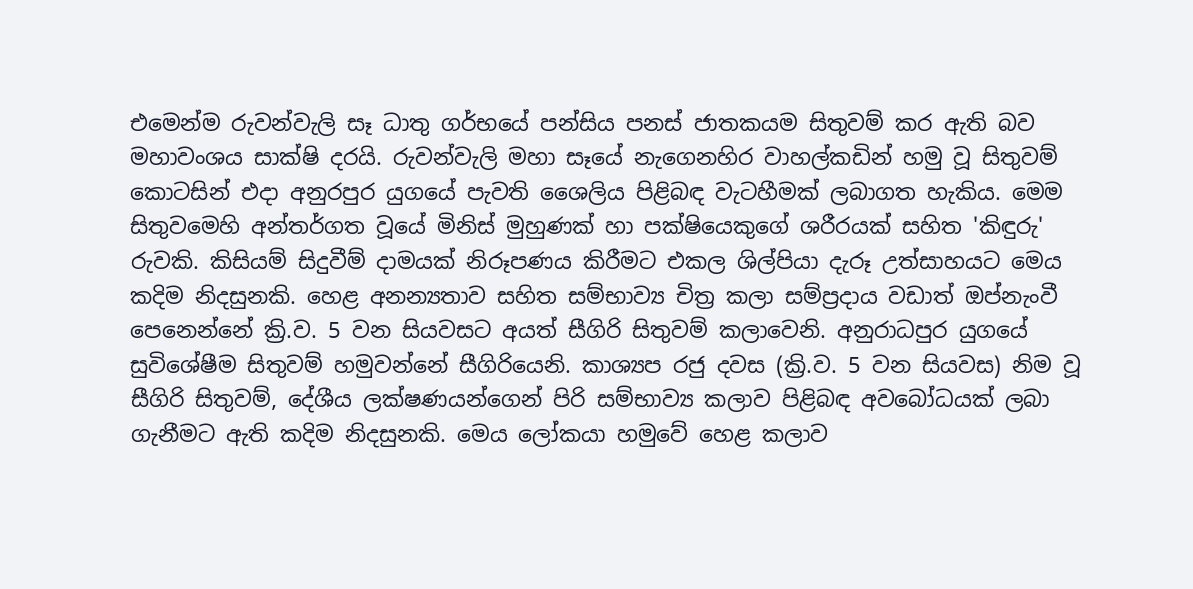එමෙන්ම රුවන්වැලි සෑ ධාතු ගර්භයේ පන්සිය පනස් ජාතකයම සිතුවම් කර ඇති බව මහාවංශය සාක්ෂි දරයි. රුවන්වැලි මහා සෑයේ නැගෙනහිර වාහල්කඩින් හමු වූ සිතුවම් කොටසින් එදා අනුරපුර යුගයේ පැවති ශෛලිය පිළිබඳ වැටහීමක් ලබාගත හැකිය. මෙම සිතුවමෙහි අන්තර්ගත වූයේ මිනිස් මුහුණක් හා පක්ෂියෙකුගේ ශරීරයක් සහිත 'කිඳුරු' රුවකි. කිසියම් සිදුවීම් දාමයක් නිරූපණය කිරීමට එකල ශිල්පියා දැරූ උත්සාහයට මෙය කදිම නිදසුනකි. හෙළ අනන්‍යතාව සහිත සම්භාව්‍ය චිත්‍ර කලා සම්ප්‍රදාය වඩාත් ඔප්නැංවී පෙනෙන්නේ ක්‍රි.ව. 5 වන සියවසට අයත් සීගිරි සිතුවම් කලාවෙනි. අනුරාධපුර යුගයේ සුවිශේෂීම සිතුවම් හමුවන්නේ සීගිරියෙනි. කාශ්‍යප රජු දවස (ක්‍රි.ව. 5 වන සියවස) නිම වූ සීගිරි සිතුවම්, දේශීය ලක්ෂණයන්ගෙන් පිරි සම්භාව්‍ය කලාව පිළිබඳ අවබෝධයක් ලබා ගැනීමට ඇති කදිම නිදසුනකි. මෙය ලෝකයා හමුවේ හෙළ කලාව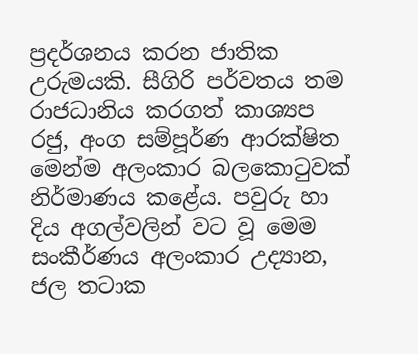ප්‍රදර්ශනය කරන ජාතික උරුමයකි. සීගිරි පර්වතය තම රාජධානිය කරගත් කාශ්‍යප රජු, අංග සම්පූර්ණ ආරක්ෂිත මෙන්ම අලංකාර බලකොටුවක් නිර්මාණය කළේය. පවුරු හා දිය අගල්වලින් වට වූ මෙම සංකීර්ණය අලංකාර උද්‍යාන, ජල තටාක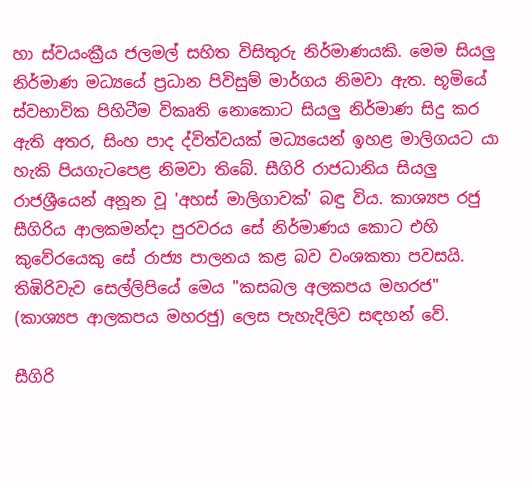හා ස්වයංක්‍රීය ජලමල් සහිත විසිතුරු නිර්මාණයකි. මෙම සියලු නිර්මාණ මධ්‍යයේ ප්‍රධාන පිවිසුම් මාර්ගය නිමවා ඇත. භූමියේ ස්වභාවික පිහිටීම විකෘති නොකොට සියලු නිර්මාණ සිදු කර ඇති අතර, සිංහ පාද ද්විත්වයක් මධ්‍යයෙන් ඉහළ මාලිගයට යා හැකි පියගැටපෙළ නිමවා තිබේ. සීගිරි රාජධානිය සියලු රාජශ්‍රීයෙන් අනූන වූ 'අහස් මාලිගාවක්' බඳු විය. කාශ්‍යප රජු සීගිරිය ආලකමන්දා පුරවරය සේ නිර්මාණය කොට එහි කුවේරයෙකු සේ රාජ්‍ය පාලනය කළ බව වංශකතා පවසයි. තිඹිරිවැව සෙල්ලිපියේ මෙය "කසබල අලකපය මහරජ" (කාශ්‍යප ආලකපය මහරජු) ලෙස පැහැදිලිව සඳහන් වේ.

සීගිරි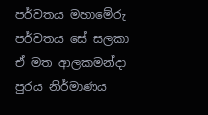පර්වතය මහාමේරු පර්වතය සේ සලකා ඒ මත ආලකමන්දා පුරය නිර්මාණය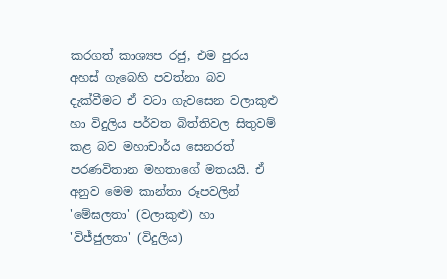කරගත් කාශ්‍යප රජු, එම පුරය අහස් ගැබෙහි පවත්නා බව දැක්වීමට ඒ වටා ගැවසෙන වලාකුළු හා විදුලිය පර්වත බිත්තිවල සිතුවම් කළ බව මහාචාර්ය සෙනරත් පරණවිතාන මහතාගේ මතයයි. ඒ අනුව මෙම කාන්තා රූපවලින් 'මේඝලතා' (වලාකුළු) හා 'විජ්ජුලතා' (විදුලිය)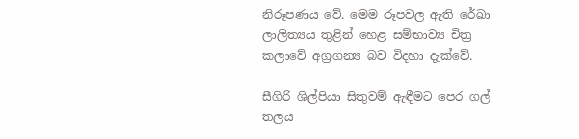නිරූපණය වේ. මෙම රූපවල ඇති රේඛා ලාලිත්‍යය තුළින් හෙළ සම්භාව්‍ය චිත්‍ර කලාවේ අග්‍රගන්‍ය බව විදහා දැක්වේ.

සීගිරි ශිල්පියා සිතුවම් ඇඳීමට පෙර ගල් තලය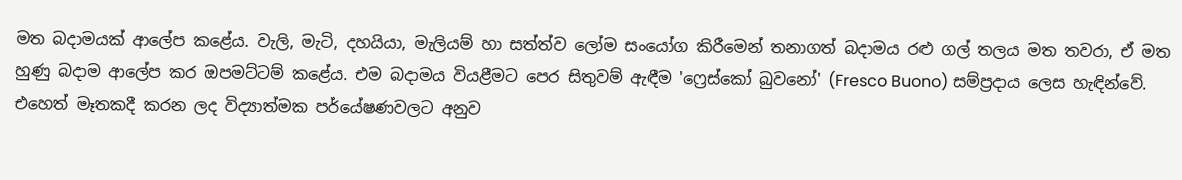මත බදාමයක් ආලේප කළේය. වැලි, මැටි, දහයියා, මැලියම් හා සත්ත්ව ලෝම සංයෝග කිරීමෙන් තනාගත් බදාමය රළු ගල් තලය මත තවරා, ඒ මත හුණු බදාම ආලේප කර ඔපමට්ටම් කළේය. එම බදාමය වියළීමට පෙර සිතුවම් ඇඳීම 'ෆ්‍රෙස්කෝ බුවනෝ' (Fresco Buono) සම්ප්‍රදාය ලෙස හැඳින්වේ. එහෙත් මෑතකදී කරන ලද විද්‍යාත්මක පර්යේෂණවලට අනුව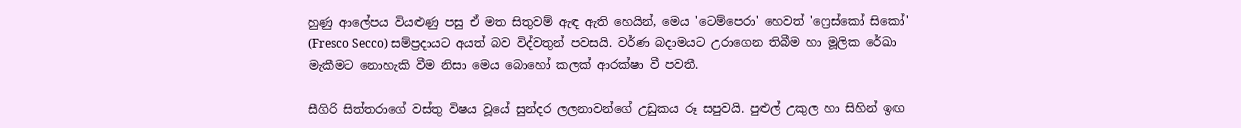හුණු ආලේපය වියළුණු පසු ඒ මත සිතුවම් ඇඳ ඇති හෙයින්, මෙය 'ටෙම්පෙරා' හෙවත් 'ෆ්‍රෙස්කෝ සිකෝ' (Fresco Secco) සම්ප්‍රදායට අයත් බව විද්වතුන් පවසයි. වර්ණ බදාමයට උරාගෙන තිබීම හා මූලික රේඛා මැකීමට නොහැකි වීම නිසා මෙය බොහෝ කලක් ආරක්ෂා වී පවතී.

සීගිරි සිත්තරාගේ වස්තු විෂය වූයේ සුන්දර ලලනාවන්ගේ උඩුකය රූ සපුවයි. පුළුල් උකුල හා සිහින් ඉඟ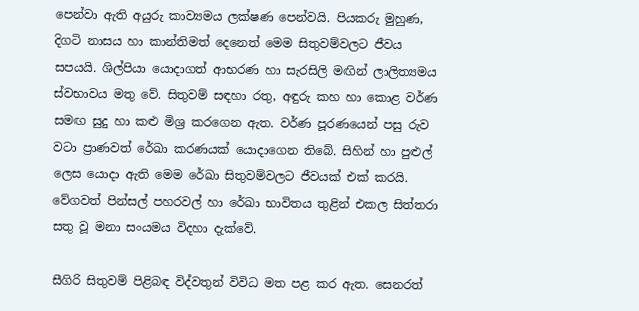පෙන්වා ඇති අයුරු කාව්‍යමය ලක්ෂණ පෙන්වයි. පියකරු මුහුණ, දිගටි නාසය හා කාන්තිමත් දෙනෙත් මෙම සිතුවම්වලට ජීවය සපයයි. ශිල්පියා යොදාගත් ආභරණ හා සැරසිලි මඟින් ලාලිත්‍යමය ස්වභාවය මතු වේ. සිතුවම් සඳහා රතු, අඳුරු කහ හා කොළ වර්ණ සමඟ සුදු හා කළු මිශ්‍ර කරගෙන ඇත. වර්ණ පූරණයෙන් පසු රුව වටා ප්‍රාණවත් රේඛා කරණයක් යොදාගෙන තිබේ. සිහින් හා පුළුල් ලෙස යොදා ඇති මෙම රේඛා සිතුවම්වලට ජීවයක් එක් කරයි. වේගවත් පින්සල් පහරවල් හා රේඛා භාවිතය තුළින් එකල සිත්තරා සතු වූ මනා සංයමය විදහා දැක්වේ.

සීගිරි සිතුවම් පිළිබඳ විද්වතුන් විවිධ මත පළ කර ඇත. සෙනරත්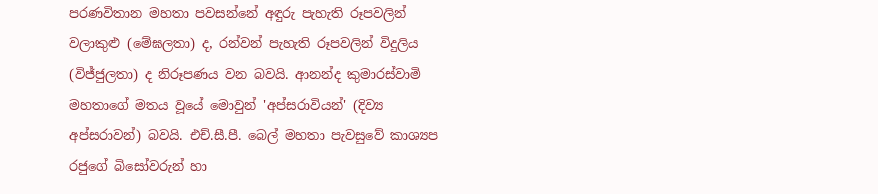පරණවිතාන මහතා පවසන්නේ අඳුරු පැහැති රූපවලින් වලාකුළු (මේඝලතා) ද, රන්වන් පැහැති රූපවලින් විදුලිය (විජ්ජුලතා) ද නිරූපණය වන බවයි. ආනන්ද කුමාරස්වාමි මහතාගේ මතය වූයේ මොවුන් 'අප්සරාවියන්' (දිව්‍ය අප්සරාවන්) බවයි. එච්.සී.පී. බෙල් මහතා පැවසුවේ කාශ්‍යප රජුගේ බිසෝවරුන් හා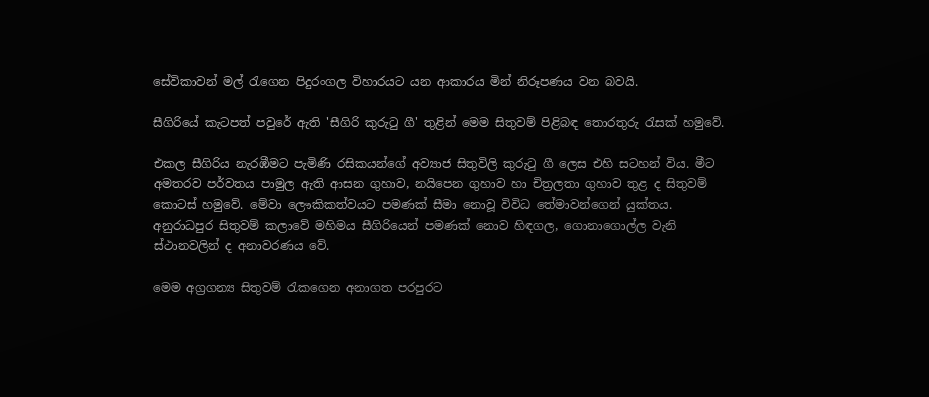සේවිකාවන් මල් රැගෙන පිදුරංගල විහාරයට යන ආකාරය මින් නිරූපණය වන බවයි.

සීගිරියේ කැටපත් පවුරේ ඇති 'සීගිරි කුරුටු ගී' තුළින් මෙම සිතුවම් පිළිබඳ තොරතුරු රැසක් හමුවේ.

එකල සීගිරිය නැරඹීමට පැමිණි රසිකයන්ගේ අව්‍යාජ සිතුවිලි කුරුටු ගී ලෙස එහි සටහන් විය. මීට අමතරව පර්වතය පාමුල ඇති ආසන ගුහාව, නයිපෙන ගුහාව හා චිත්‍රලතා ගුහාව තුළ ද සිතුවම් කොටස් හමුවේ. මේවා ලෞකිකත්වයට පමණක් සීමා නොවූ විවිධ තේමාවන්ගෙන් යුක්තය. අනුරාධපුර සිතුවම් කලාවේ මහිමය සීගිරියෙන් පමණක් නොව හිඳගල, ගොනාගොල්ල වැනි ස්ථානවලින් ද අනාවරණය වේ.

මෙම අග්‍රගන්‍ය සිතුවම් රැකගෙන අනාගත පරපුරට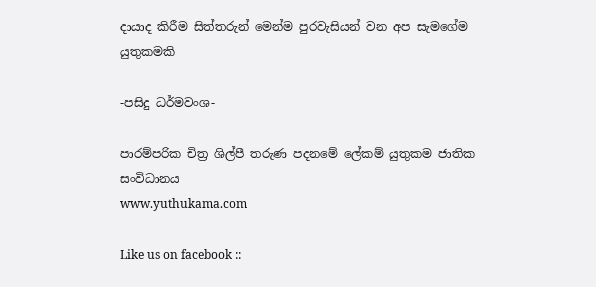දායාද කිරීම සිත්තරුන් මෙන්ම පුරවැසියන් වන අප සැමගේම යුතුකමකි

-පසිදු ධර්මවංශ-

පාරම්පරික චිත්‍ර ශිල්පී තරුණ පදනමේ ලේකම් යුතුකම ජාතික සංවිධානය
www.yuthukama.com

Like us on facebook ::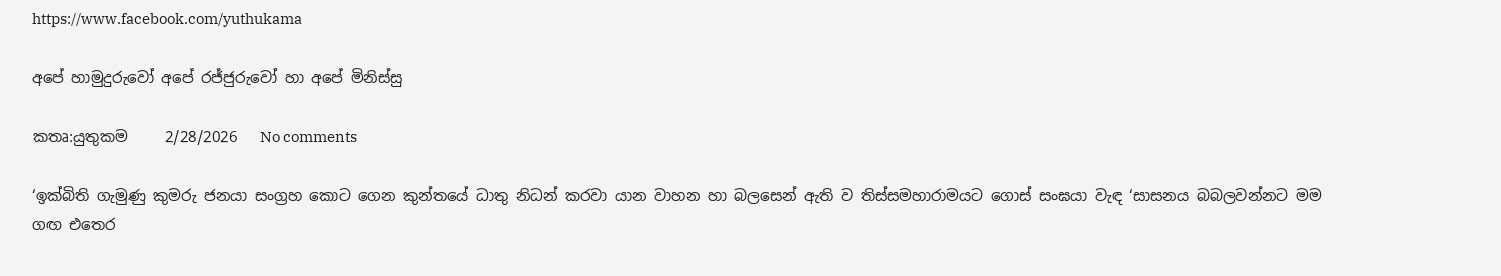https://www.facebook.com/yuthukama

අපේ හාමුදුරුවෝ අපේ රජ්ජුරුවෝ හා අපේ මිනිස්සු

කතෘ:යුතුකම     2/28/2026   No comments

‘ඉක්බිති ගැමුණු කුමරු ජනයා සංග්‍රහ කොට ගෙන කුන්තයේ ධාතු නිධන් කරවා යාන වාහන හා බලසෙන් ඇති ව තිස්සමහාරාමයට ගොස් සංඝයා වැඳ ‘සාසනය බබලවන්නට මම ගඟ එතෙර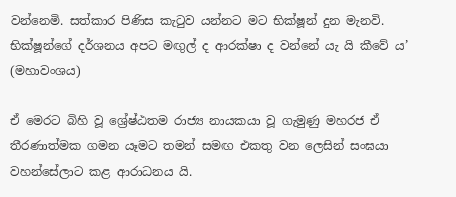වන්නෙමි. සත්කාර පිණිස කැටුව යන්නට මට භික්ෂූන් දුන මැනවි. භික්ෂූන්ගේ දර්ශනය අපට මඟුල් ද ආරක්ෂා ද වන්නේ යැ යි කීවේ ය’ (මහාවංශය)

ඒ මෙරට බිහි වූ ශ්‍රේෂ්ඨතම රාජ්‍ය නායකයා වූ ගැමුණු මහරජ ඒ තීරණාත්මක ගමන යෑමට තමන් සමඟ එකතු වන ලෙසින් සංඝයා වහන්සේලාට කළ ආරාධනය යි.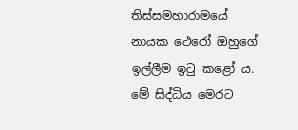තිස්සමහාරාමයේ නායක ථෙරෝ ඔහුගේ ඉල්ලීම ඉටු කළෝ ය. මේ සිද්ධිය මෙරට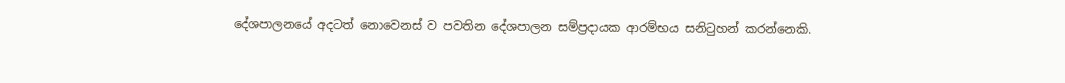දේශපාලනයේ අදටත් නොවෙනස් ව පවතින දේශපාලන සම්ප්‍රදායක ආරම්භය සනිටුහන් කරන්නෙකි.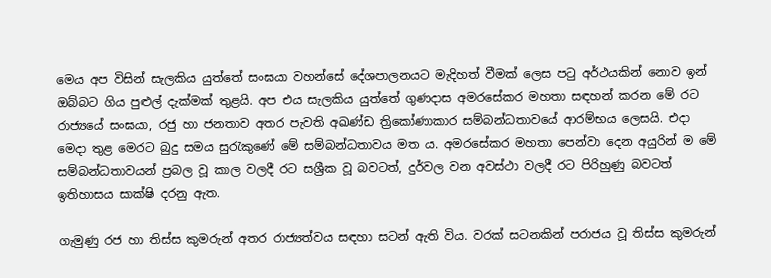මෙය අප විසින් සැලකිය යුත්තේ සංඝයා වහන්සේ දේශපාලනයට මැදිහත් වීමක් ලෙස පටු අර්ථයකින් නොව ඉන් ඔබ්බට ගිය පුළුල් දැක්මක් තුළයි. අප එය සැලකිය යුත්තේ ගුණදාස අමරසේකර මහතා සඳහන් කරන මේ රට රාජ්‍යයේ සංඝයා, රජු හා ජනතාව අතර පැවති අඛණ්ඩ ත්‍රිකෝණාකාර සම්බන්ධතාවයේ ආරම්භය ලෙසයි. එදා මෙදා තුළ මෙරට බුදු සමය සුරැකුණේ මේ සම්බන්ධතාවය මත ය. අමරසේකර මහතා පෙන්වා දෙන අයුරින් ම මේ සම්බන්ධතාවයන් ප්‍රබල වූ කාල වලදී රට සශ්‍රීක වූ බවටත්, දුර්වල වන අවස්ථා වලදී රට පිරිහුණු බවටත් ඉතිහාසය සාක්ෂි දරනු ඇත.

ගැමුණු රජ හා තිස්ස කුමරුන් අතර රාජ්‍යත්වය සඳහා සටන් ඇති විය. වරක් සටනකින් පරාජය වූ තිස්ස කුමරුන්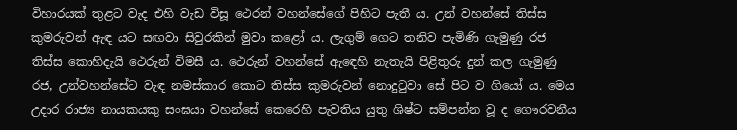විහාරයක් තුළට වැද එහි වැඩ විසූ ථෙරන් වහන්සේගේ පිහිට පැතී ය. උන් වහන්සේ තිස්ස කුමරුවන් ඇඳ යට සඟවා සිවුරකින් මුවා කළෝ ය. ලැගුම් ගෙට තනිව පැමිණි ගැමුණු රජ තිස්ස කොහිදැයි ථෙරුන් විමසී ය. ථෙරුන් වහන්සේ ඇඳෙහි නැතැයි පිළිතුරු දුන් කල ගැමුණු රජ, උන්වහන්සේට වැඳ නමස්කාර කොට තිස්ස කුමරුවන් නොදුටුවා සේ පිට ව ගියෝ ය. මෙය උදාර රාජ්‍ය නායකයකු සංඝයා වහන්සේ කෙරෙහි පැවතිය යුතු ශිෂ්ට සම්පන්න වූ ද ගෞරවනීය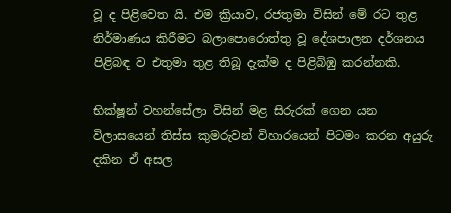වූ ද පිළිවෙත යි. එම ක්‍රියාව, රජතුමා විසින් මේ රට තුළ නිර්මාණය කිරීමට බලාපොරොත්තු වූ දේශපාලන දර්ශනය පිළිබඳ ව එතුමා තුළ තිබූ දැක්ම ද පිළිබිඹු කරන්නකි.

භික්ෂූන් වහන්සේලා විසින් මළ සිරුරක් ගෙන යන විලාසයෙන් තිස්ස කුමරුවන් විහාරයෙන් පිටමං කරන අයුරු දකින ඒ අසල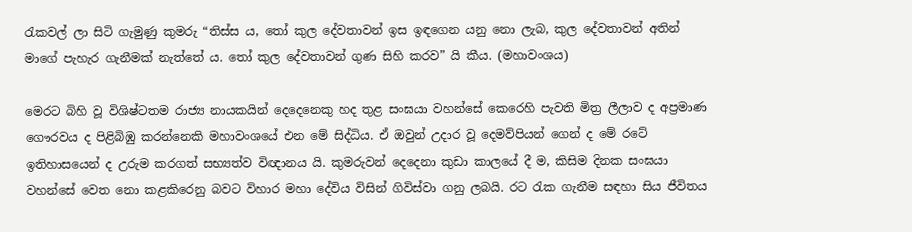රැකවල් ලා සිටි ගැමුණු කුමරු “තිස්ස ය, තෝ කුල දේවතාවන් ඉස ඉඳගෙන යනු නො ලැබ, කුල දේවතාවන් අතින් මාගේ පැහැර ගැනීමක් නැත්තේ ය. තෝ කුල දේවතාවන් ගුණ සිහි කරව” යි කීය. (මහාවංශය)

මෙරට බිහි වූ විශිෂ්ටතම රාජ්‍ය නායකයින් දෙදෙනෙකු හද තුළ සංඝයා වහන්සේ කෙරෙහි පැවති මිත්‍ර ලීලාව ද අප්‍රමාණ ගෞරවය ද පිළිබිඹු කරන්නෙකි මහාවංශයේ එන මේ සිද්ධිය. ඒ ඔවුන් උදාර වූ දෙමව්පියන් ගෙන් ද මේ රටේ ඉතිහාසයෙන් ද උරුම කරගත් සභ්‍යත්ව විඥානය යි. කුමරුවන් දෙදෙනා කුඩා කාලයේ දී ම, කිසිම දිනක සංඝයා වහන්සේ වෙත නො කළකිරෙනු බවට විහාර මහා දේවිය විසින් ගිවිස්වා ගනු ලබයි. රට රැක ගැනීම සඳහා සිය ජීවිතය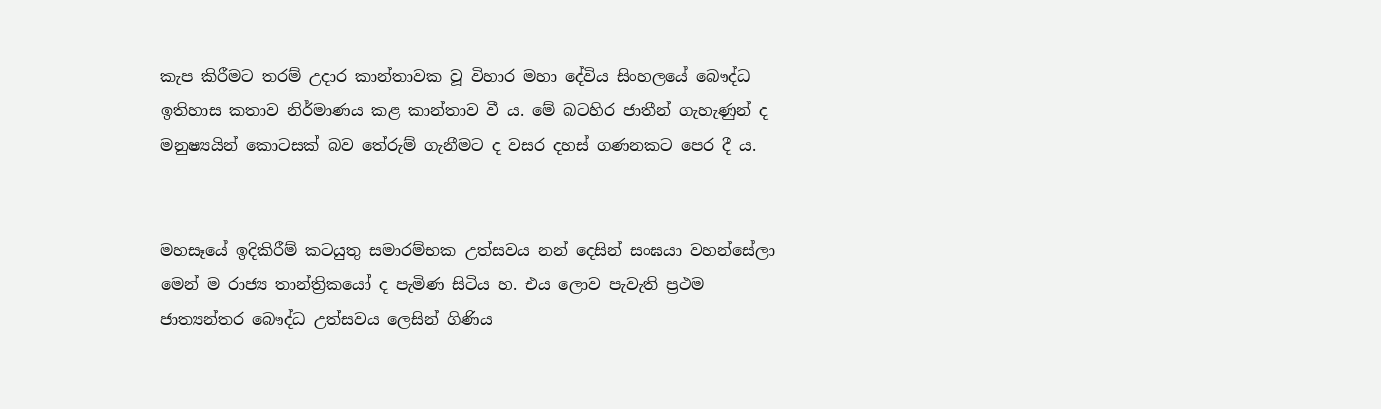කැප කිරීමට තරම් උදාර කාන්තාවක වූ විහාර මහා දේවිය සිංහලයේ බෞද්ධ ඉතිහාස කතාව නිර්මාණය කළ කාන්තාව වී ය. මේ බටහිර ජාතීන් ගැහැණුන් ද මනුෂ්‍යයින් කොටසක් බව තේරුම් ගැනීමට ද වසර දහස් ගණනකට පෙර දී ය.


මහසෑයේ ඉදිකිරීම් කටයුතු සමාරම්භක උත්සවය නන් දෙසින් සංඝයා වහන්සේලා මෙන් ම රාජ්‍ය තාන්ත්‍රිකයෝ ද පැමිණ සිටිය හ. එය ලොව පැවැති ප්‍රථම ජාත්‍යන්තර බෞද්ධ උත්සවය ලෙසින් ගිණිය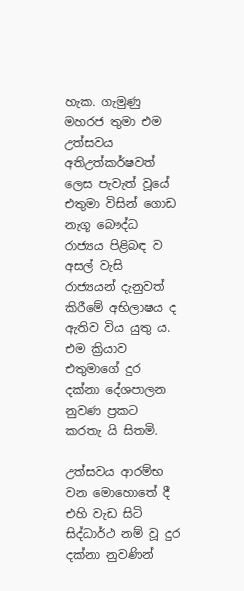හැක. ගැමුණු මහරජ තුමා එම උත්සවය අතිඋත්කර්ෂවත් ලෙස පැවැත් වූයේ එතුමා විසින් ගොඩ නැගූ බෞද්ධ රාජ්‍යය පිළිබඳ ව අසල් වැසි රාජ්‍යයන් දැනුවත් කිරීමේ අභිලාෂය ද ඇතිව විය යුතු ය. එම ක්‍රියාව එතුමාගේ දුර දක්නා දේශපාලන නුවණ ප්‍රකට කරතැ යි සිතමි.

උත්සවය ආරම්භ වන මොහොතේ දී එහි වැඩ සිටි සිද්ධාර්ථ නම් වූ දුර දක්නා නුවණින්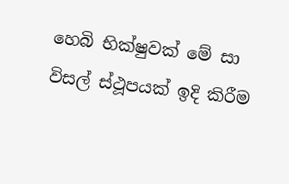හෙබි භික්ෂුවක් මේ සා විසල් ස්ථූපයක් ඉදි කිරීම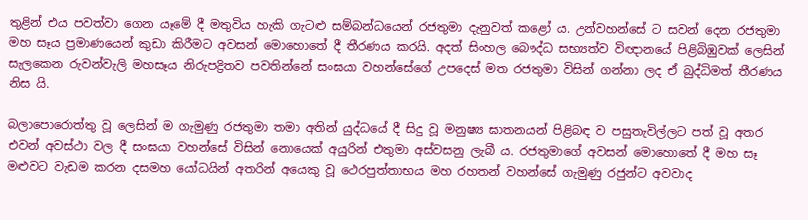තුළින් එය පවත්වා ගෙන යෑමේ දී මතුවිය හැකි ගැටළු සම්බන්ධයෙන් රජතුමා දැනුවත් කළෝ ය. උන්වහන්සේ ට සවන් දෙන රජතුමා මහ සෑය ප්‍රමාණයෙන් කුඩා කිරීමට අවසන් මොහොතේ දී තීරණය කරයි. අදත් සිංහල බෞද්ධ සභ්‍යත්ව විඥානයේ පිළිබිඹුවක් ලෙසින් සැලකෙන රුවන්වැලි මහසෑය නිරුපද්‍රිතව පවතින්නේ සංඝයා වහන්සේගේ උපදෙස් මත රජතුමා විසින් ගන්නා ලද ඒ බුද්ධිමත් තීරණය නිස යි.

බලාපොරොත්තු වූ ලෙසින් ම ගැමුණු රජතුමා තමා අතින් යුද්ධයේ දී සිදු වූ මනුෂ්‍ය ඝාතනයන් පිළිබඳ ව පසුතැවිල්ලට පත් වූ අතර එවන් අවස්ථා වල දී සංඝයා වහන්සේ විසින් නොයෙක් අයුරින් එතුමා අස්වසනු ලැබී ය. රජතුමාගේ අවසන් මොහොතේ දී මහ සෑ මළුවට වැඩම කරන දසමහ යෝධයින් අතරින් අයෙකු වූ ථෙරපුත්තාභය මහ රහතන් වහන්සේ ගැමුණු රජුන්ට අවවාද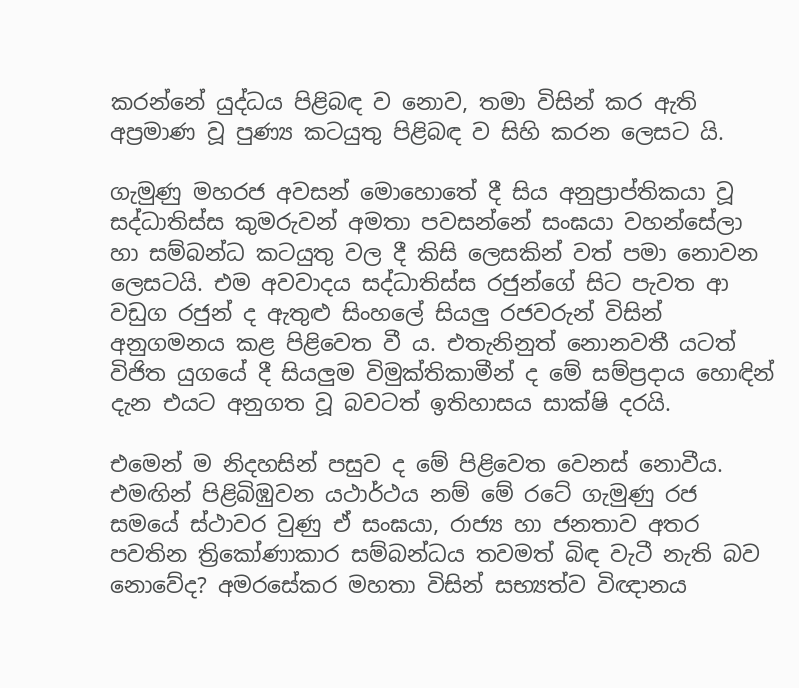කරන්නේ යුද්ධය පිළිබඳ ව නොව, තමා විසින් කර ඇති අප්‍රමාණ වූ පුණ්‍ය කටයුතු පිළිබඳ ව සිහි කරන ලෙසට යි.

ගැමුණු මහරජ අවසන් මොහොතේ දී සිය අනුප්‍රාප්තිකයා වූ සද්ධාතිස්ස කුමරුවන් අමතා පවසන්නේ සංඝයා වහන්සේලා හා සම්බන්ධ කටයුතු වල දී කිසි ලෙසකින් වත් පමා නොවන ලෙසටයි. එම අවවාදය සද්ධාතිස්ස රජුන්ගේ සිට පැවත ආ වඩුග රජුන් ද ඇතුළු සිංහලේ සියලු රජවරුන් විසින් අනුගමනය කළ පිළිවෙත වී ය. එතැනිනුත් නොනවතී යටත් විජිත යුගයේ දී සියලුම විමුක්තිකාමීන් ද මේ සම්ප්‍රදාය හොඳින් දැන එයට අනුගත වූ බවටත් ඉතිහාසය සාක්ෂි දරයි.

එමෙන් ම නිදහසින් පසුව ද මේ පිළිවෙත වෙනස් නොවීය. එමඟින් පිළිබිඹුවන යථාර්ථය නම් මේ රටේ ගැමුණු රජ සමයේ ස්ථාවර වුණු ඒ සංඝයා, රාජ්‍ය හා ජනතාව අතර පවතින ත්‍රිකෝණාකාර සම්බන්ධය තවමත් බිඳ වැටී නැති බව නොවේද? අමරසේකර මහතා විසින් සභ්‍යත්ව විඥානය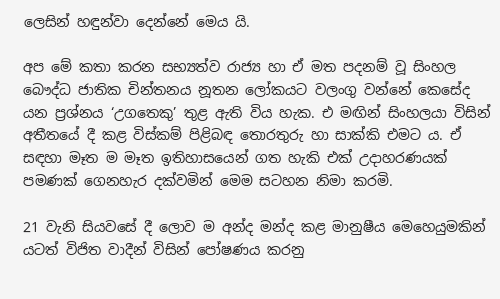ලෙසින් හඳුන්වා දෙන්නේ මෙය යි.

අප මේ කතා කරන සභ්‍යත්ව රාජ්‍ය හා ඒ මත පදනම් වූ සිංහල බෞද්ධ ජාතික චින්තනය නූතන ලෝකයට වලංගු වන්නේ කෙසේද යන ප්‍රශ්නය ‘උගතෙකු’ තුළ ඇති විය හැක. එ මඟින් සිංහලයා විසින් අතීතයේ දී කළ විස්කම් පිළිබඳ තොරතුරු හා සාක්කි එමට ය. ඒ සඳහා මෑත ම මෑත ඉතිහාසයෙන් ගත හැකි එක් උදාහරණයක් පමණක් ගෙනහැර දක්වමින් මෙම සටහන නිමා කරමි.

21 වැනි සියවසේ දී ලොව ම අන්ද මන්ද කළ මානුෂීය මෙහෙයුමකින් යටත් විජිත වාදීන් විසින් පෝෂණය කරනු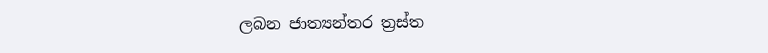ලබන ජාත්‍යන්තර ත්‍රස්ත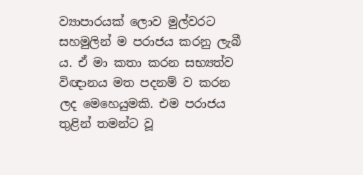ව්‍යාපාරයක් ලොව මුල්වරට සහමුලින් ම පරාජය කරනු ලැබී ය. ඒ මා කතා කරන සභ්‍යත්ව විඥානය මත පදනම් ව කරන ලද මෙහෙයුමකි. එම පරාජය තුළින් තමන්ට වූ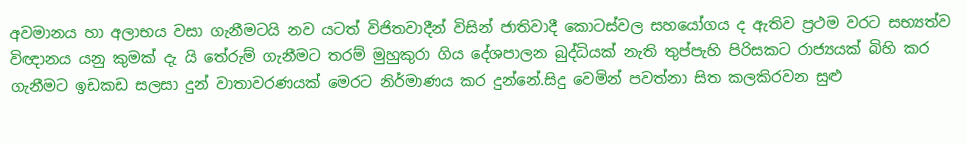අවමානය හා අලාභය වසා ගැනීමටයි නව යටත් විජිතවාදීන් විසින් ජාතිවාදී කොටස්වල සහයෝගය ද ඇතිව ප්‍රථම වරට සභ්‍යත්ව විඥානය යනු කුමක් දැ යි තේරුම් ගැනීමට තරම් මුහුකුරා ගිය දේශපාලන බුද්ධියක් නැති තුප්පැහි පිරිසකට රාජ්‍යයක් බිහි කර ගැනීමට ඉඩකඩ සලසා දුන් වාතාවරණයක් මෙරට නිර්මාණය කර දුන්නේ.සිදු වෙමින් පවත්නා සිත කලකිරවන සුළු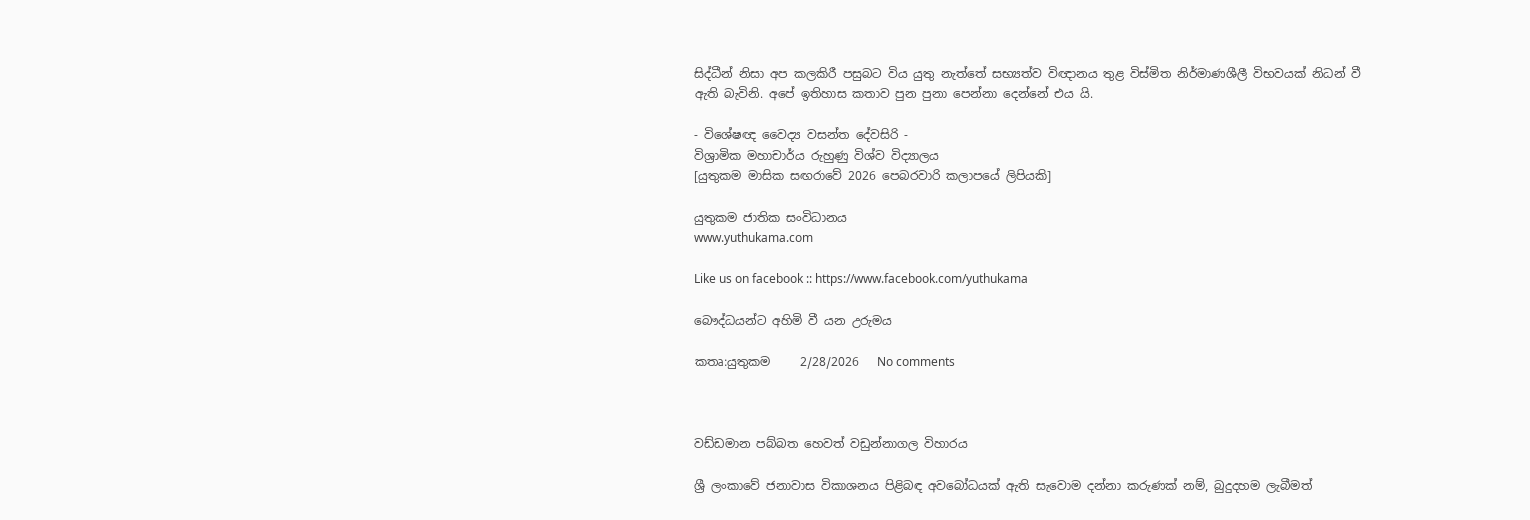සිද්ධීන් නිසා අප කලකිරී පසුබට විය යුතු නැත්තේ සභ්‍යත්ව විඥානය තුළ විස්මිත නිර්මාණශීලී විභවයක් නිධන් වී ඇති බැවිනි. අපේ ඉතිහාස කතාව පුන පුනා පෙන්නා දෙන්නේ එය යි.

- විශේෂඥ වෛද්‍ය වසන්ත දේවසිරි -
විශ්‍රාමික මහාචාර්ය රුහුණු විශ්ව විද්‍යාලය
[යුතුකම මාසික සඟරාවේ 2026 පෙබරවාරි කලාපයේ ලිපියකි]

යුතුකම ජාතික සංවිධානය
www.yuthukama.com

Like us on facebook :: https://www.facebook.com/yuthukama

බෞද්ධයන්ට අහිමි වී යන උරුමය

කතෘ:යුතුකම     2/28/2026   No comments



වඩ්ඩමාන පබ්බත හෙවත් වඩුන්නාගල විහාරය

ශ්‍රී ලංකාවේ ජනාවාස විකාශනය පිළිබඳ අවබෝධයක් ඇති සැවොම දන්නා කරුණක් නම්, බුදුදහම ලැබීමත්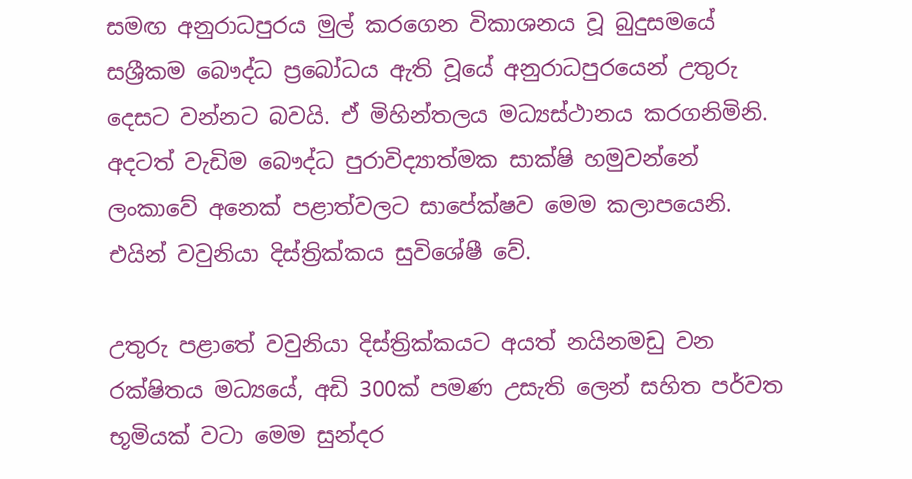සමඟ අනුරාධපුරය මුල් කරගෙන විකාශනය වූ බුදුසමයේ සශ්‍රීකම බෞද්ධ ප්‍රබෝධය ඇති වූයේ අනුරාධපුරයෙන් උතුරු දෙසට වන්නට බවයි. ඒ මිහින්තලය මධ්‍යස්ථානය කරගනිමිනි. අදටත් වැඩිම බෞද්ධ පුරාවිද්‍යාත්මක සාක්ෂි හමුවන්නේ ලංකාවේ අනෙක් පළාත්වලට සාපේක්ෂව මෙම කලාපයෙනි. එයින් වවුනියා දිස්ත්‍රික්කය සුවිශේෂී වේ.

උතුරු පළාතේ වවුනියා දිස්ත්‍රික්කයට අයත් නයිනමඩු වන රක්ෂිතය මධ්‍යයේ, අඩි 300ක් පමණ උසැති ලෙන් සහිත පර්වත භූමියක් වටා මෙම සුන්දර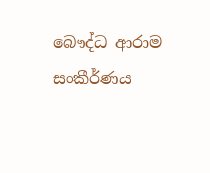බෞද්ධ ආරාම සංකීර්ණය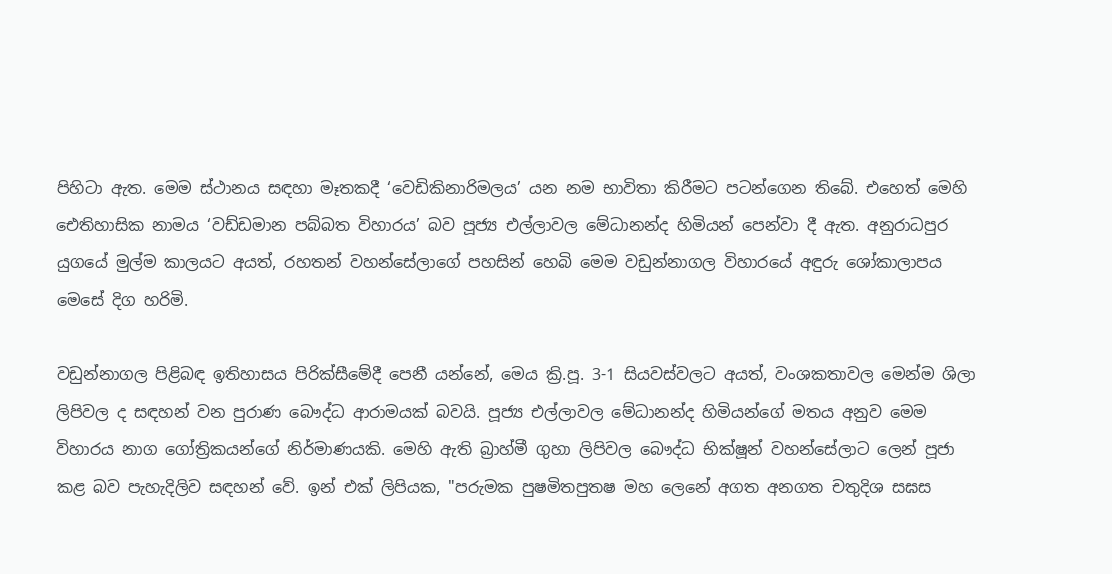පිහිටා ඇත. මෙම ස්ථානය සඳහා මෑතකදී ‘වෙඩිකිනාරිමලය’ යන නම භාවිතා කිරීමට පටන්ගෙන තිබේ. එහෙත් මෙහි ඓතිහාසික නාමය ‘වඩ්ඩමාන පබ්බත විහාරය’ බව පූජ්‍ය එල්ලාවල මේධානන්ද හිමියන් පෙන්වා දී ඇත. අනුරාධපුර යුගයේ මුල්ම කාලයට අයත්, රහතන් වහන්සේලාගේ පහසින් හෙබි මෙම වඩුන්නාගල විහාරයේ අඳුරු ශෝකාලාපය මෙසේ දිග හරිමි.

වඩුන්නාගල පිළිබඳ ඉතිහාසය පිරික්සීමේදී පෙනී යන්නේ, මෙය ක්‍රි.පූ. 3-1 සියවස්වලට අයත්, වංශකතාවල මෙන්ම ශිලා ලිපිවල ද සඳහන් වන පුරාණ බෞද්ධ ආරාමයක් බවයි. පූජ්‍ය එල්ලාවල මේධානන්ද හිමියන්ගේ මතය අනුව මෙම විහාරය නාග ගෝත්‍රිකයන්ගේ නිර්මාණයකි. මෙහි ඇති බ්‍රාහ්මී ගුහා ලිපිවල බෞද්ධ භික්ෂූන් වහන්සේලාට ලෙන් පූජා කළ බව පැහැදිලිව සඳහන් වේ. ඉන් එක් ලිපියක, "පරුමක පුෂමිතපුතෂ මහ ලෙනේ අගත අනගත චතුදිශ සඝස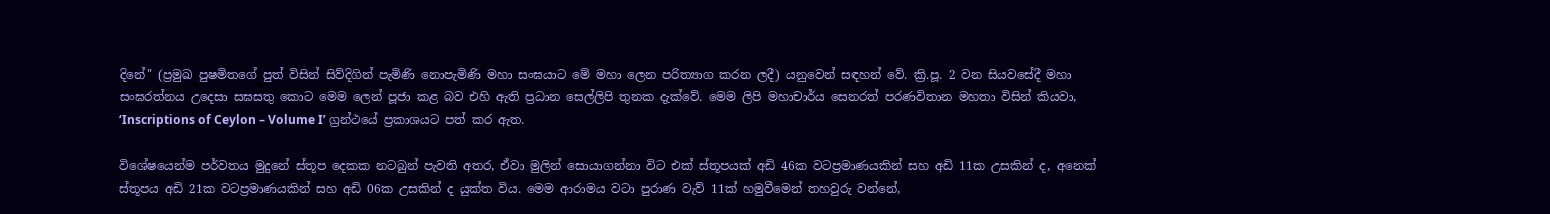දිනේ" (ප්‍රමුඛ පුෂමිතගේ පුත් විසින් සිව්දිගින් පැමිණි නොපැමිණි මහා සංඝයාට මේ මහා ලෙන පරිත්‍යාග කරන ලදී) යනුවෙන් සඳහන් වේ. ක්‍රි.පූ. 2 වන සියවසේදී මහා සංඝරත්නය උදෙසා සඝසතු කොට මෙම ලෙන් පූජා කළ බව එහි ඇති ප්‍රධාන සෙල්ලිපි තුනක දැක්වේ. මෙම ලිපි මහාචාර්ය සෙනරත් පරණවිතාන මහතා විසින් කියවා, ‘Inscriptions of Ceylon – Volume I’ ග්‍රන්ථයේ ප්‍රකාශයට පත් කර ඇත.

විශේෂයෙන්ම පර්වතය මුදුනේ ස්තූප දෙකක නටබුන් පැවති අතර, ඒවා මුලින් සොයාගන්නා විට එක් ස්තූපයක් අඩි 46ක වටප්‍රමාණයකින් සහ අඩි 11ක උසකින් ද, අනෙක් ස්තූපය අඩි 21ක වටප්‍රමාණයකින් සහ අඩි 06ක උසකින් ද යුක්ත විය. මෙම ආරාමය වටා පුරාණ වැව් 11ක් හමුවීමෙන් තහවුරු වන්නේ,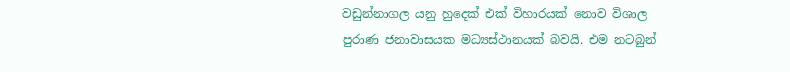වඩුන්නාගල යනු හුදෙක් එක් විහාරයක් නොව විශාල පුරාණ ජනාවාසයක මධ්‍යස්ථානයක් බවයි. එම නටබුන්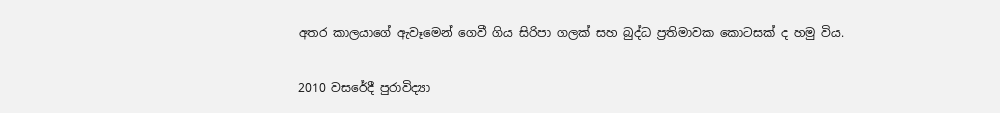අතර කාලයාගේ ඇවෑමෙන් ගෙවී ගිය සිරිපා ගලක් සහ බුද්ධ ප්‍රතිමාවක කොටසක් ද හමු විය.

2010 වසරේදී පුරාවිද්‍යා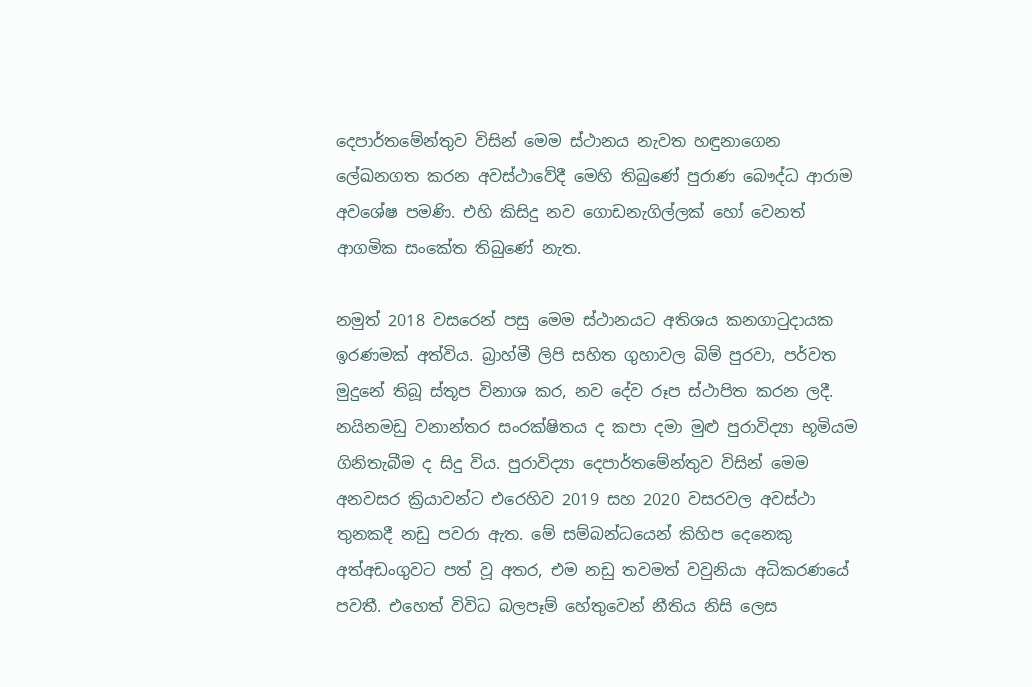දෙපාර්තමේන්තුව විසින් මෙම ස්ථානය නැවත හඳුනාගෙන ලේඛනගත කරන අවස්ථාවේදී මෙහි තිබුණේ පුරාණ බෞද්ධ ආරාම අවශේෂ පමණි. එහි කිසිදු නව ගොඩනැගිල්ලක් හෝ වෙනත් ආගමික සංකේත තිබුණේ නැත.

නමුත් 2018 වසරෙන් පසු මෙම ස්ථානයට අතිශය කනගාටුදායක ඉරණමක් අත්විය. බ්‍රාහ්මී ලිපි සහිත ගුහාවල බිම් පුරවා, පර්වත මුදුනේ තිබූ ස්තූප විනාශ කර, නව දේව රූප ස්ථාපිත කරන ලදී. නයිනමඩු වනාන්තර සංරක්ෂිතය ද කපා දමා මුළු පුරාවිද්‍යා භූමියම ගිනිතැබීම ද සිදු විය. පුරාවිද්‍යා දෙපාර්තමේන්තුව විසින් මෙම අනවසර ක්‍රියාවන්ට එරෙහිව 2019 සහ 2020 වසරවල අවස්ථා තුනකදී නඩු පවරා ඇත. මේ සම්බන්ධයෙන් කිහිප දෙනෙකු අත්අඩංගුවට පත් වූ අතර, එම නඩු තවමත් වවුනියා අධිකරණයේ පවතී. එහෙත් විවිධ බලපෑම් හේතුවෙන් නීතිය නිසි ලෙස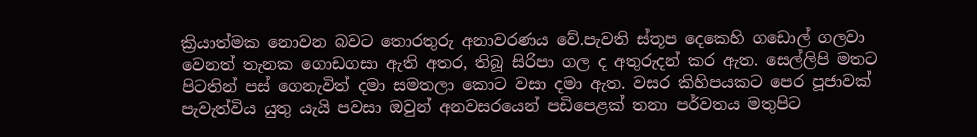ක්‍රියාත්මක නොවන බවට තොරතුරු අනාවරණය වේ.පැවති ස්තූප දෙකෙහි ගඩොල් ගලවා වෙනත් තැනක ගොඩගසා ඇති අතර, තිබූ සිරිපා ගල ද අතුරුදන් කර ඇත. සෙල්ලිපි මතට පිටතින් පස් ගෙනැවිත් දමා සමතලා කොට වසා දමා ඇත. වසර කිහිපයකට පෙර පූජාවක් පැවැත්විය යුතු යැයි පවසා ඔවුන් අනවසරයෙන් පඩිපෙළක් තනා පර්වතය මතුපිට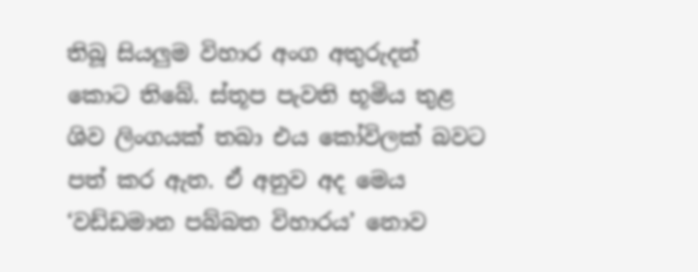තිබූ සියලුම විහාර අංග අතුරුදන් කොට තිබේ. ස්තූප පැවති භූමිය තුළ ශිව ලිංගයක් තබා එය කෝවිලක් බවට පත් කර ඇත. ඒ අනුව අද මෙය ‘වඩ්ඩමාන පබ්බත විහාරය’ නොව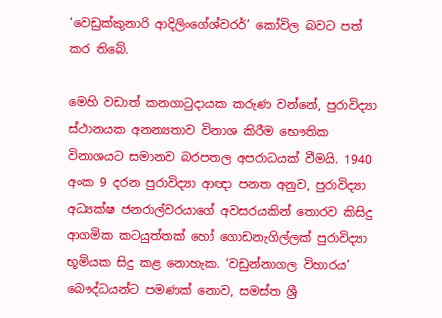‘වෙඩුක්කුනාරි ආදිලිංගේශ්වරර්’ කෝවිල බවට පත් කර තිබේ.

මෙහි වඩාත් කනගාටුදායක කරුණ වන්නේ, පුරාවිද්‍යා ස්ථානයක අනන්‍යතාව විනාශ කිරීම භෞතික විනාශයට සමානව බරපතල අපරාධයක් වීමයි. 1940 අංක 9 දරන පුරාවිද්‍යා ආඥා පනත අනුව, පුරාවිද්‍යා අධ්‍යක්ෂ ජනරාල්වරයාගේ අවසරයකින් තොරව කිසිදු ආගමික කටයුත්තක් හෝ ගොඩනැගිල්ලක් පුරාවිද්‍යා භූමියක සිදු කළ නොහැක. ‘වඩුන්නාගල විහාරය’ බෞද්ධයන්ට පමණක් නොව, සමස්ත ශ්‍රී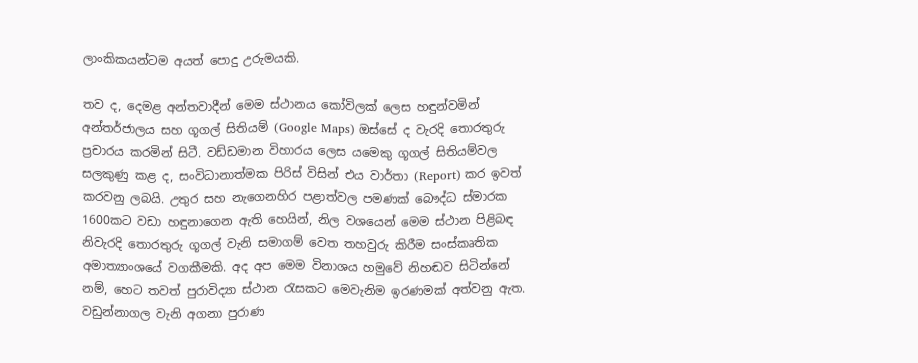ලාංකිකයන්ටම අයත් පොදු උරුමයකි.

තව ද, දෙමළ අන්තවාදීන් මෙම ස්ථානය කෝවිලක් ලෙස හඳුන්වමින් අන්තර්ජාලය සහ ගූගල් සිතියම් (Google Maps) ඔස්සේ ද වැරදි තොරතුරු ප්‍රචාරය කරමින් සිටී. වඩ්ඩමාන විහාරය ලෙස යමෙකු ගූගල් සිතියම්වල සලකුණු කළ ද, සංවිධානාත්මක පිරිස් විසින් එය වාර්තා (Report) කර ඉවත් කරවනු ලබයි. උතුර සහ නැගෙනහිර පළාත්වල පමණක් බෞද්ධ ස්මාරක 1600කට වඩා හඳුනාගෙන ඇති හෙයින්, නිල වශයෙන් මෙම ස්ථාන පිළිබඳ නිවැරදි තොරතුරු ගූගල් වැනි සමාගම් වෙත තහවුරු කිරීම සංස්කෘතික අමාත්‍යාංශයේ වගකීමකි. අද අප මෙම විනාශය හමුවේ නිහඬව සිටින්නේ නම්, හෙට තවත් පුරාවිද්‍යා ස්ථාන රැසකට මෙවැනිම ඉරණමක් අත්වනු ඇත. වඩුන්නාගල වැනි අගනා පුරාණ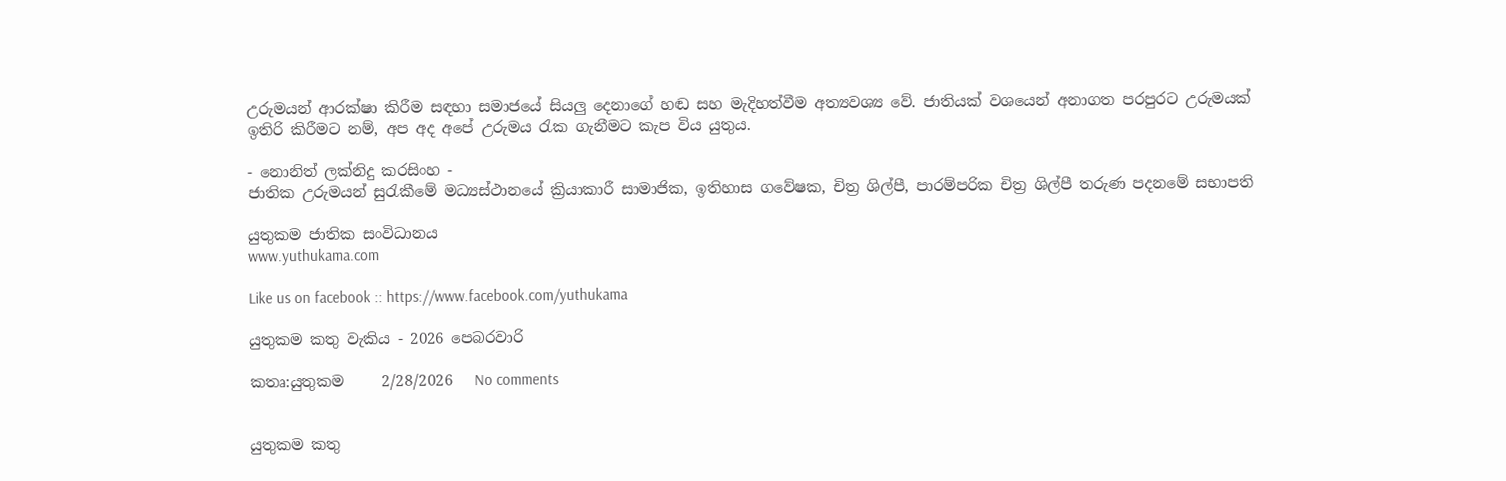උරුමයන් ආරක්ෂා කිරීම සඳහා සමාජයේ සියලු දෙනාගේ හඬ සහ මැදිහත්වීම අත්‍යවශ්‍ය වේ. ජාතියක් වශයෙන් අනාගත පරපුරට උරුමයක් ඉතිරි කිරීමට නම්, අප අද අපේ උරුමය රැක ගැනීමට කැප විය යුතුය.

- නොනිත් ලක්නිදු කරසිංහ -
ජාතික උරුමයන් සුරැකීමේ මධ්‍යස්ථානයේ ක්‍රියාකාරී සාමාජික, ඉතිහාස ගවේෂක, චිත්‍ර ශිල්පී, පාරම්පරික චිත්‍ර ශිල්පී තරුණ පදනමේ සභාපති

යුතුකම ජාතික සංවිධානය
www.yuthukama.com

Like us on facebook :: https://www.facebook.com/yuthukama

යුතුකම කතු වැකිය - 2026 පෙබරවාරි

කතෘ:යුතුකම     2/28/2026   No comments


යුතුකම කතු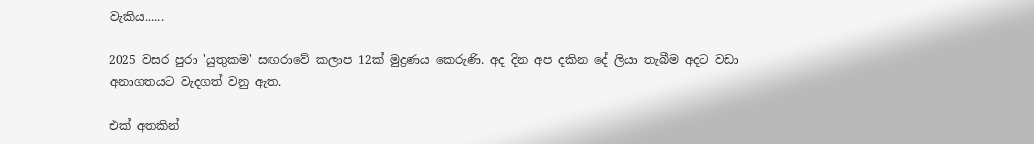වැකිය......

2025 වසර පුරා 'යුතුකම' සඟරාවේ කලාප 12ක් මුද්‍රණය කෙරුණි. අද දින අප දකින දේ ලියා තැබීම අදට වඩා අනාගතයට වැදගත් වනු ඇත.

එක් අතකින්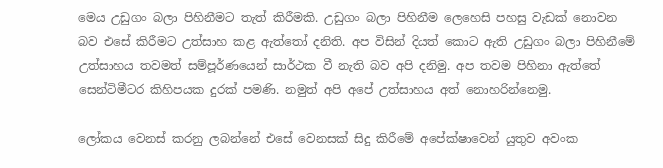මෙය උඩුගං බලා පිහිනීමට තැත් කිරීමකි. උඩුගං බලා පිහිනීම ලෙහෙසි පහසු වැඩක් නොවන බව එසේ කිරීමට උත්සාහ කළ ඇත්තෝ දනිති. අප විසින් දියත් කොට ඇති උඩුගං බලා පිහිනීමේ උත්සාහය තවමත් සම්පූර්ණයෙන් සාර්ථක වී නැති බව අපි දනිමු. අප තවම පිහිනා ඇත්තේ සෙන්ටිමීටර කිහිපයක දුරක් පමණි. නමුත් අපි අපේ උත්සාහය අත් නොහරින්නෙමු.

ලෝකය වෙනස් කරනු ලබන්නේ එසේ වෙනසක් සිදු කිරීමේ අපේක්ෂාවෙන් යුතුව අවංක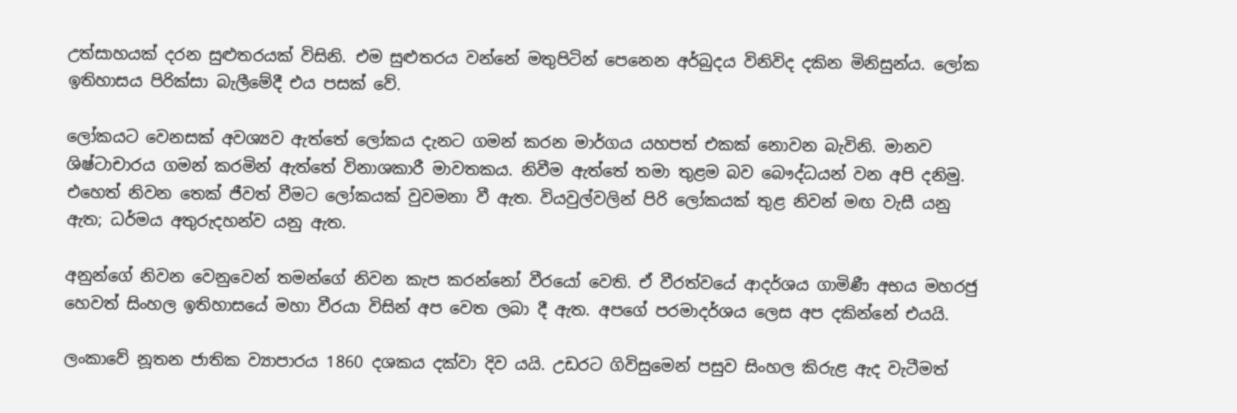උත්සාහයක් දරන සුළුතරයක් විසිනි. එම සුළුතරය වන්නේ මතුපිටින් පෙනෙන අර්බුදය විනිවිද දකින මිනිසුන්ය. ලෝක ඉතිහාසය පිරික්සා බැලීමේදී එය පසක් වේ.

ලෝකයට වෙනසක් අවශ්‍යව ඇත්තේ ලෝකය දැනට ගමන් කරන මාර්ගය යහපත් එකක් නොවන බැවිනි. මානව ශිෂ්ටාචාරය ගමන් කරමින් ඇත්තේ විනාශකාරී මාවතකය. නිවීම ඇත්තේ තමා තුළම බව බෞද්ධයන් වන අපි දනිමු. එහෙත් නිවන තෙක් ජීවත් වීමට ලෝකයක් වුවමනා වී ඇත. වියවුල්වලින් පිරි ලෝකයක් තුළ නිවන් මඟ වැසී යනු ඇත; ධර්මය අතුරුදහන්ව යනු ඇත.

අනුන්ගේ නිවන වෙනුවෙන් තමන්ගේ නිවන කැප කරන්නෝ වීරයෝ වෙති. ඒ වීරත්වයේ ආදර්ශය ගාමිණී අභය මහරජු හෙවත් සිංහල ඉතිහාසයේ මහා වීරයා විසින් අප වෙත ලබා දී ඇත. අපගේ පරමාදර්ශය ලෙස අප දකින්නේ එයයි.

ලංකාවේ නූතන ජාතික ව්‍යාපාරය 1860 දශකය දක්වා දිව යයි. උඩරට ගිවිසුමෙන් පසුව සිංහල කිරුළ ඇද වැටීමත්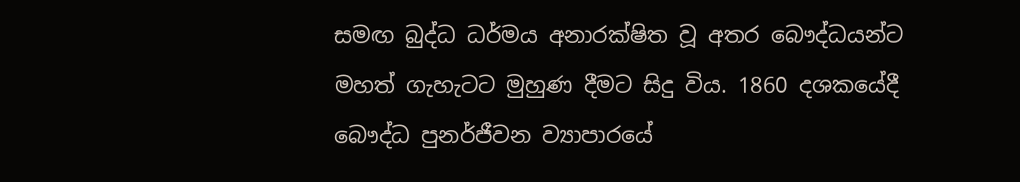සමඟ බුද්ධ ධර්මය අනාරක්ෂිත වූ අතර බෞද්ධයන්ට මහත් ගැහැටට මුහුණ දීමට සිදු විය. 1860 දශකයේදී බෞද්ධ පුනර්ජීවන ව්‍යාපාරයේ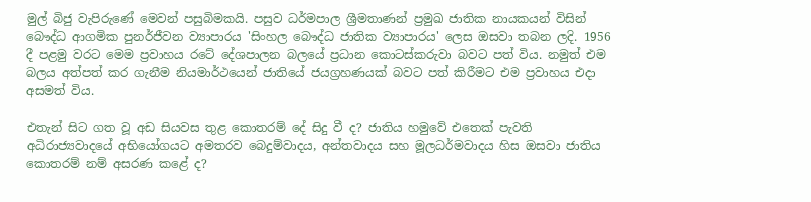මුල් බිජු වැපිරුණේ මෙවන් පසුබිමකයි. පසුව ධර්මපාල ශ්‍රීමතාණන් ප්‍රමුඛ ජාතික නායකයන් විසින් බෞද්ධ ආගමික පුනර්ජීවන ව්‍යාපාරය 'සිංහල බෞද්ධ ජාතික ව්‍යාපාරය' ලෙස ඔසවා තබන ලදි. 1956 දී පළමු වරට මෙම ප්‍රවාහය රටේ දේශපාලන බලයේ ප්‍රධාන කොටස්කරුවා බවට පත් විය. නමුත් එම බලය අත්පත් කර ගැනීම නියමාර්ථයෙන් ජාතියේ ජයග්‍රහණයක් බවට පත් කිරීමට එම ප්‍රවාහය එදා අසමත් විය.

එතැන් සිට ගත වූ අඩ සියවස තුළ කොතරම් දේ සිදු වී ද? ජාතිය හමුවේ එතෙක් පැවති අධිරාජ්‍යවාදයේ අභියෝගයට අමතරව බෙදුම්වාදය, අන්තවාදය සහ මූලධර්මවාදය හිස ඔසවා ජාතිය කොතරම් නම් අසරණ කළේ ද?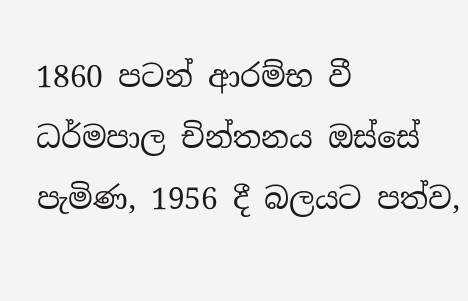1860 පටන් ආරම්භ වී ධර්මපාල චින්තනය ඔස්සේ පැමිණ, 1956 දී බලයට පත්ව,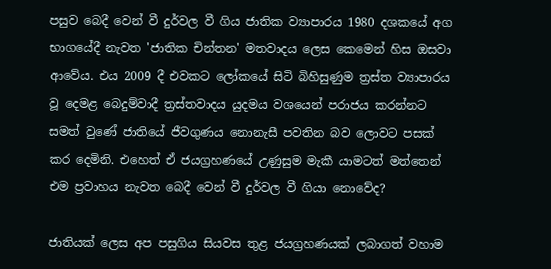පසුව බෙදී වෙන් වී දුර්වල වී ගිය ජාතික ව්‍යාපාරය 1980 දශකයේ අග භාගයේදී නැවත 'ජාතික චින්තන' මතවාදය ලෙස කෙමෙන් හිස ඔසවා ආවේය. එය 2009 දී එවකට ලෝකයේ සිටි බිහිසුණුම ත්‍රස්ත ව්‍යාපාරය වූ දෙමළ බෙදුම්වාදී ත්‍රස්තවාදය යුදමය වශයෙන් පරාජය කරන්නට සමත් වුණේ ජාතියේ ජීවගුණය නොනැසී පවතින බව ලොවට පසක් කර දෙමිනි. එහෙත් ඒ ජයග්‍රහණයේ උණුසුම මැකී යාමටත් මත්තෙන් එම ප්‍රවාහය නැවත බෙදී වෙන් වී දුර්වල වී ගියා නොවේද?

ජාතියක් ලෙස අප පසුගිය සියවස තුළ ජයග්‍රහණයක් ලබාගත් වහාම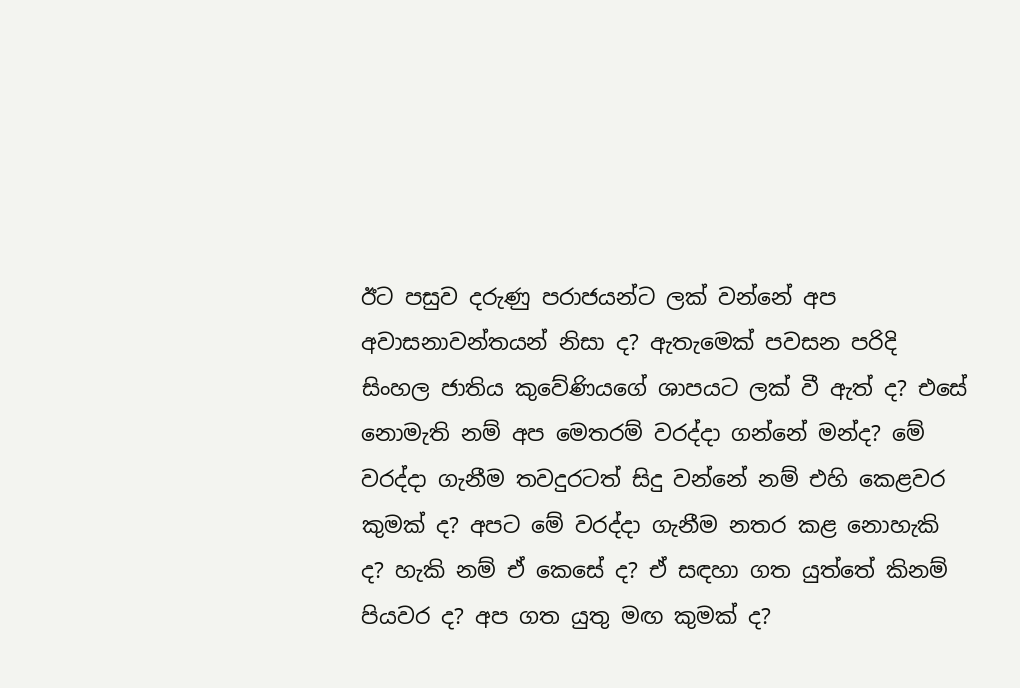ඊට පසුව දරුණු පරාජයන්ට ලක් වන්නේ අප අවාසනාවන්තයන් නිසා ද? ඇතැමෙක් පවසන පරිදි සිංහල ජාතිය කුවේණියගේ ශාපයට ලක් වී ඇත් ද? එසේ නොමැති නම් අප මෙතරම් වරද්දා ගන්නේ මන්ද? මේ වරද්දා ගැනීම තවදුරටත් සිදු වන්නේ නම් එහි කෙළවර කුමක් ද? අපට මේ වරද්දා ගැනීම නතර කළ නොහැකි ද? හැකි නම් ඒ කෙසේ ද? ඒ සඳහා ගත යුත්තේ කිනම් පියවර ද? අප ගත යුතු මඟ කුමක් ද?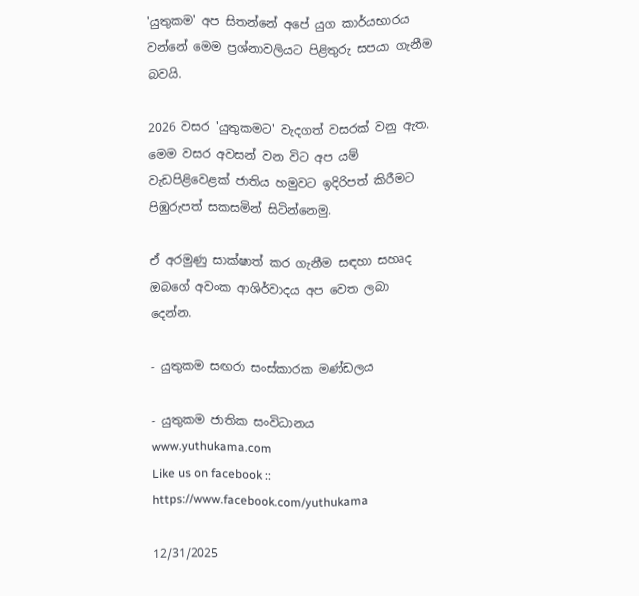'යුතුකම' අප සිතන්නේ අපේ යුග කාර්යභාරය වන්නේ මෙම ප්‍රශ්නාවලියට පිළිතුරු සපයා ගැනීම බවයි.

2026 වසර 'යුතුකමට' වැදගත් වසරක් වනු ඇත. මෙම වසර අවසන් වන විට අප යම් වැඩපිළිවෙළක් ජාතිය හමුවට ඉදිරිපත් කිරීමට පිඹුරුපත් සකසමින් සිටින්නෙමු.

ඒ අරමුණු සාක්ෂාත් කර ගැනීම සඳහා සහෘද ඔබගේ අවංක ආශිර්වාදය අප වෙත ලබා දෙන්න.

- යුතුකම සඟරා සංස්කාරක මණ්ඩලය

- යුතුකම ජාතික සංවිධානය
www.yuthukama.com
Like us on facebook :: https://www.facebook.com/yuthukama

12/31/2025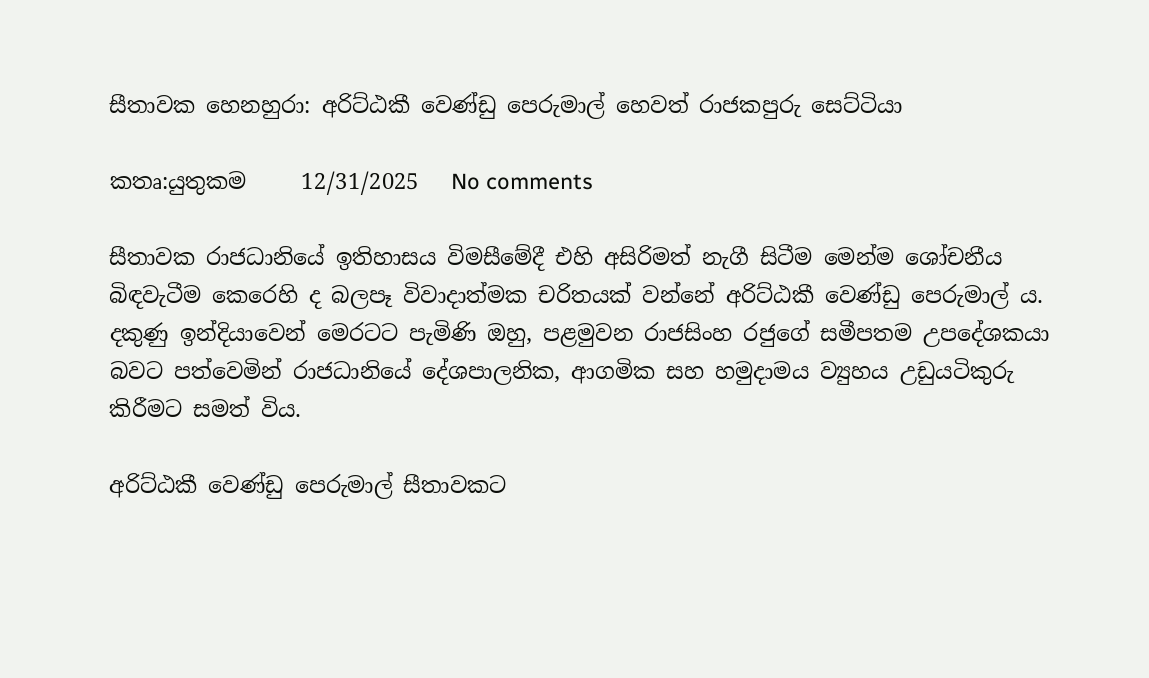සීතාවක හෙනහුරා: අරිට්ඨකී වෙණ්ඩු පෙරුමාල් හෙවත් රාජකපුරු සෙට්ටියා

කතෘ:යුතුකම     12/31/2025   No comments

සීතාවක රාජධානියේ ඉතිහාසය විමසීමේදී එහි අසිරිමත් නැගී සිටීම මෙන්ම ශෝචනීය බිඳවැටීම කෙරෙහි ද බලපෑ විවාදාත්මක චරිතයක් වන්නේ අරිට්ඨකී වෙණ්ඩු පෙරුමාල් ය. දකුණු ඉන්දියාවෙන් මෙරටට පැමිණි ඔහු, පළමුවන රාජසිංහ රජුගේ සමීපතම උපදේශකයා බවට පත්වෙමින් රාජධානියේ දේශපාලනික, ආගමික සහ හමුදාමය ව්‍යුහය උඩුයටිකුරු කිරීමට සමත් විය.

අරිට්ඨකී වෙණ්ඩු පෙරුමාල් සීතාවකට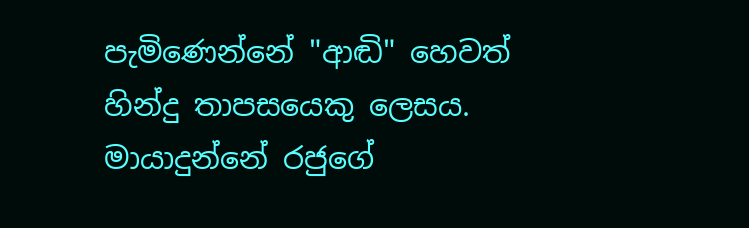පැමිණෙන්නේ "ආඬි" හෙවත් හින්දු තාපසයෙකු ලෙසය. මායාදුන්නේ රජුගේ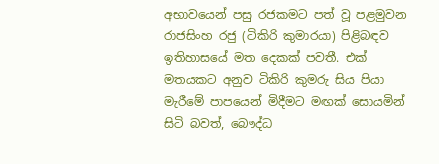අභාවයෙන් පසු රජකමට පත් වූ පළමුවන රාජසිංහ රජු (ටිකිරි කුමාරයා) පිළිබඳව ඉතිහාසයේ මත දෙකක් පවතී. එක් මතයකට අනුව ටිකිරි කුමරු සිය පියා මැරීමේ පාපයෙන් මිදීමට මඟක් සොයමින් සිටි බවත්, බෞද්ධ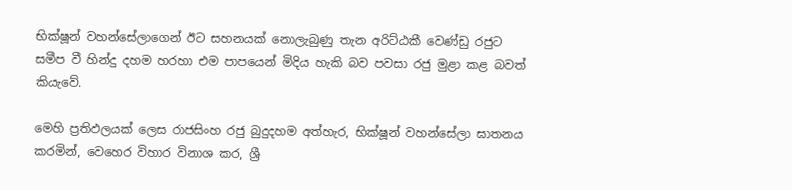භික්ෂූන් වහන්සේලාගෙන් ඊට සහනයක් නොලැබුණු තැන අරිට්ඨකී වෙණ්ඩු රජුට සමීප වී හින්දු දහම හරහා එම පාපයෙන් මිදිය හැකි බව පවසා රජු මුළා කළ බවත් කියැවේ.

මෙහි ප්‍රතිඵලයක් ලෙස රාජසිංහ රජු බුදුදහම අත්හැර, භික්ෂූන් වහන්සේලා ඝාතනය කරමින්, වෙහෙර විහාර විනාශ කර, ශ්‍රී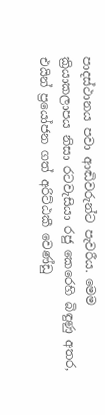පාදස්ථානය පවා ආඬිවරුන්ට පැවරීය. මෙම ක්‍රියාකලාපය නිසා රටවැසියා රජු කෙරෙහි බිඳුණු අතර, එයින් ප්‍රයෝජන ගත් අරිට්ඨකී වෙණ්ඩු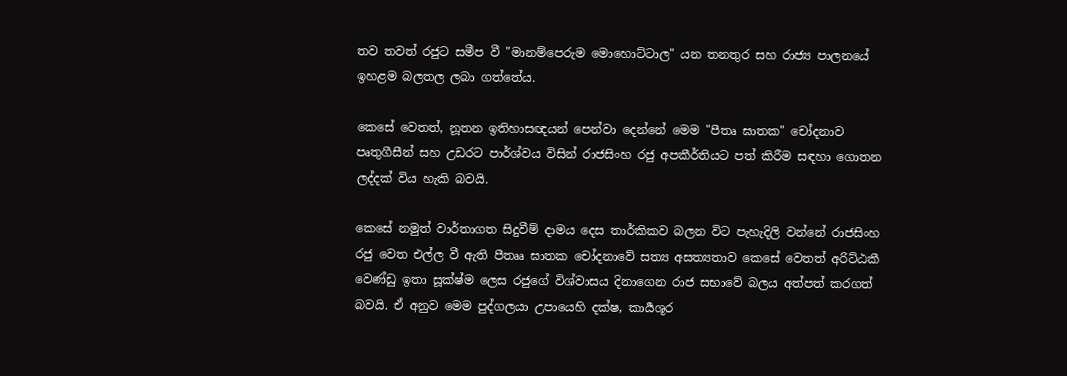තව තවත් රජුට සමීප වී "මානම්පෙරුම මොහොට්ටාල" යන තනතුර සහ රාජ්‍ය පාලනයේ ඉහළම බලතල ලබා ගත්තේය.

කෙසේ වෙතත්, නූතන ඉතිහාසඥයන් පෙන්වා දෙන්නේ මෙම "පීතෘ ඝාතක" චෝදනාව පෘතුගීසීන් සහ උඩරට පාර්ශ්වය විසින් රාජසිංහ රජු අපකීර්තියට පත් කිරීම සඳහා ගොතන ලද්දක් විය හැකි බවයි.

කෙසේ නමුත් වාර්තාගත සිදුවීම් දාමය දෙස තාර්කිකව බලන විට පැහැදිලි වන්නේ රාජසිංහ රජු වෙත එල්ල වී ඇති පීතෲ ඝාතක චෝදනාවේ සත්‍ය අසත්‍යතාව කෙසේ වෙතත් අරිට්ඨකී වෙණ්ඩු ඉතා සූක්ෂ්ම ලෙස රජුගේ විශ්වාසය දිනාගෙන රාජ සභාවේ බලය අත්පත් කරගත් බවයි. ඒ අනුව මෙම පුද්ගලයා උපායෙහි දක්ෂ, කාර්‍යශූර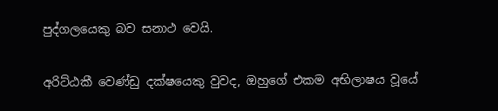පුද්ගලයෙකු බව සනාථ වෙයි.

අරිට්ඨකී වෙණ්ඩු දක්ෂයෙකු වුවද, ඔහුගේ එකම අභිලාෂය වූයේ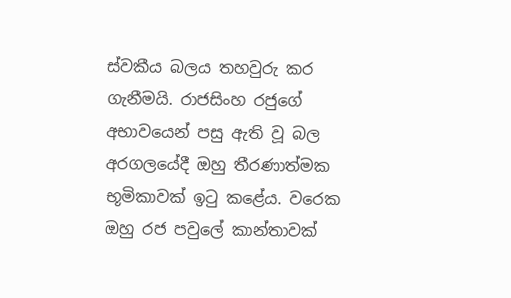ස්වකීය බලය තහවුරු කර ගැනීමයි. රාජසිංහ රජුගේ අභාවයෙන් පසු ඇති වූ බල අරගලයේදී ඔහු තීරණාත්මක භූමිකාවක් ඉටු කළේය. වරෙක ඔහු රජ පවුලේ කාන්තාවක්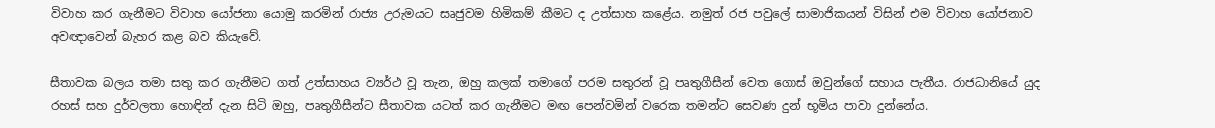විවාහ කර ගැනීමට විවාහ යෝජනා යොමු කරමින් රාජ්‍ය උරුමයට සෘජුවම හිමිකම් කීමට ද උත්සාහ කළේය. නමුත් රජ පවුලේ සාමාජිකයන් විසින් එම විවාහ යෝජනාව අවඥාවෙන් බැහර කළ බව කියැවේ.

සීතාවක බලය තමා සතු කර ගැනීමට ගත් උත්සාහය ව්‍යර්ථ වූ තැන, ඔහු කලක් තමාගේ පරම සතුරන් වූ පෘතුගීසීන් වෙත ගොස් ඔවුන්ගේ සහාය පැතීය. රාජධානියේ යුද රහස් සහ දුර්වලතා හොඳින් දැන සිටි ඔහු, පෘතුගීසීන්ට සීතාවක යටත් කර ගැනීමට මඟ පෙන්වමින් වරෙක තමන්ට සෙවණ දුන් භූමිය පාවා දුන්නේය.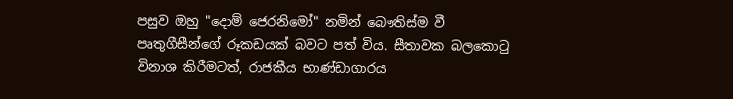පසුව ඔහු "දොම් ජෙරනිමෝ" නමින් බෞතිස්ම වී පෘතුගීසීන්ගේ රූකඩයක් බවට පත් විය. සීතාවක බලකොටු විනාශ කිරීමටත්, රාජකීය භාණ්ඩාගාරය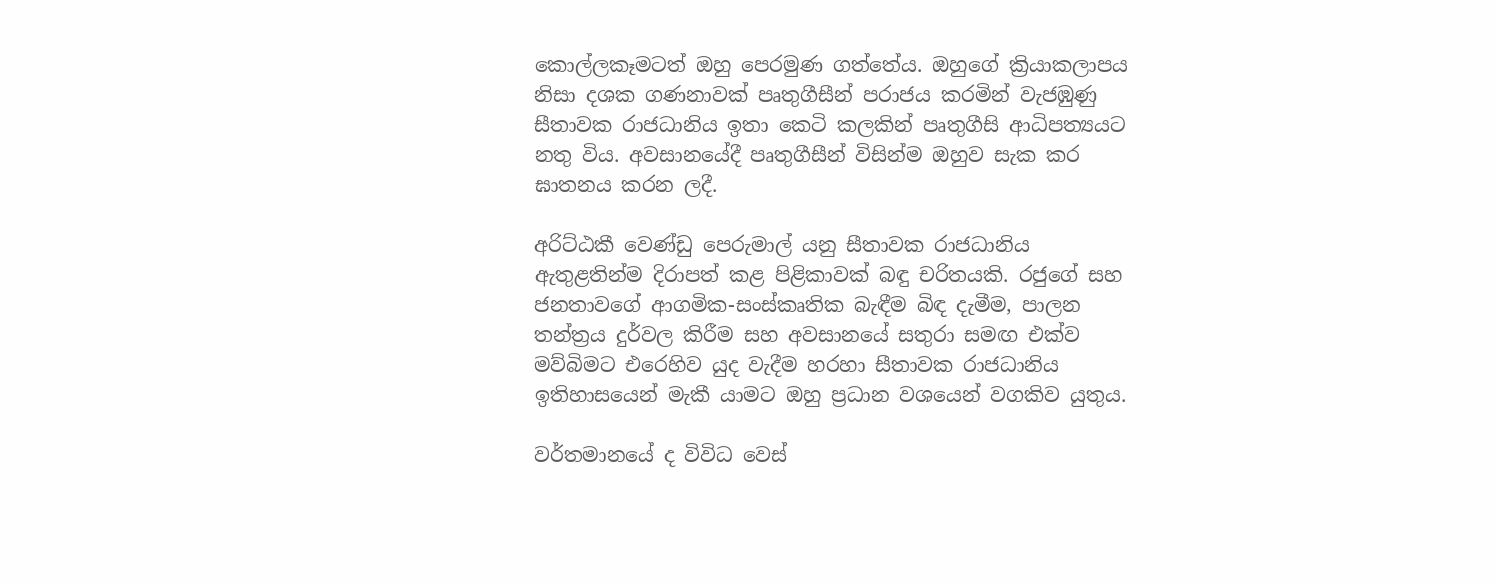කොල්ලකෑමටත් ඔහු පෙරමුණ ගත්තේය. ඔහුගේ ක්‍රියාකලාපය නිසා දශක ගණනාවක් පෘතුගීසීන් පරාජය කරමින් වැජඹුණු සීතාවක රාජධානිය ඉතා කෙටි කලකින් පෘතුගීසි ආධිපත්‍යයට නතු විය. අවසානයේදී පෘතුගීසීන් විසින්ම ඔහුව සැක කර ඝාතනය කරන ලදී.

අරිට්ඨකී වෙණ්ඩු පෙරුමාල් යනු සීතාවක රාජධානිය ඇතුළතින්ම දිරාපත් කළ පිළිකාවක් බඳු චරිතයකි. රජුගේ සහ ජනතාවගේ ආගමික-සංස්කෘතික බැඳීම බිඳ දැමීම, පාලන තන්ත්‍රය දුර්වල කිරීම සහ අවසානයේ සතුරා සමඟ එක්ව මව්බිමට එරෙහිව යුද වැදීම හරහා සීතාවක රාජධානිය ඉතිහාසයෙන් මැකී යාමට ඔහු ප්‍රධාන වශයෙන් වගකිව යුතුය.

වර්තමානයේ ද විවිධ වෙස්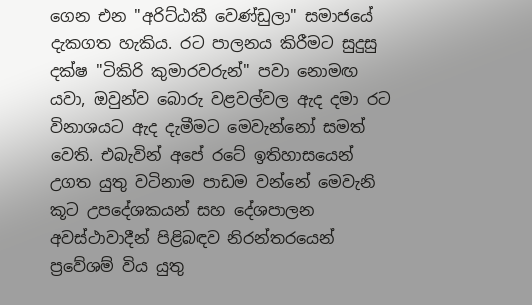ගෙන එන "අරිට්ඨකී වෙණ්ඩුලා" සමාජයේ දැකගත හැකිය. රට පාලනය කිරීමට සුදුසු දක්ෂ "ටිකිරි කුමාරවරුන්" පවා නොමඟ යවා, ඔවුන්ව බොරු වළවල්වල ඇද දමා රට විනාශයට ඇද දැමීමට මෙවැන්නෝ සමත් වෙති. එබැවින් අපේ රටේ ඉතිහාසයෙන් උගත යුතු වටිනාම පාඩම වන්නේ මෙවැනි කූට උපදේශකයන් සහ දේශපාලන අවස්ථාවාදීන් පිළිබඳව නිරන්තරයෙන් ප්‍රවේශම් විය යුතු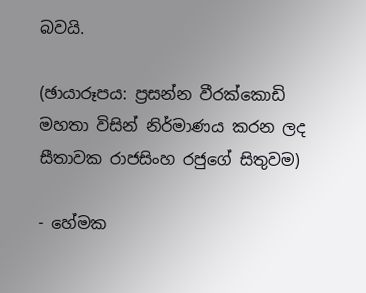බවයි.

(ඡායාරූපය: ප්‍රසන්න වීරක්කොඩි මහතා විසින් නිර්මාණය කරන ලද සීතාවක රාජසිංහ රජුගේ සිතුවම)

- හේමක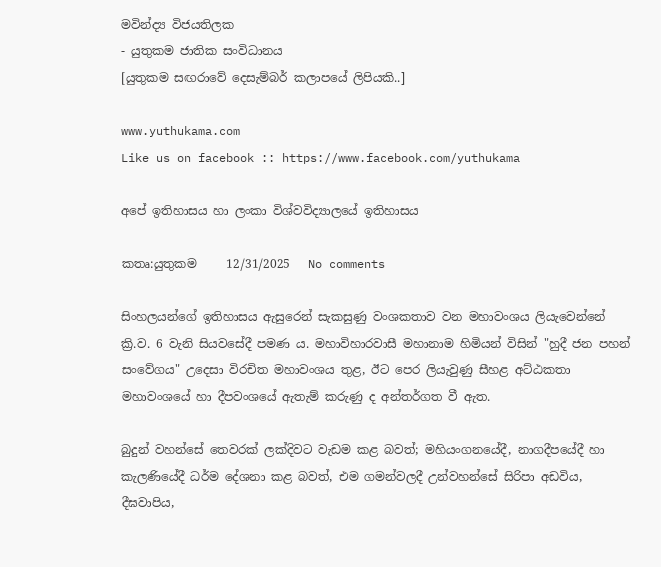මවින්ද්‍ය විජයතිලක
- යුතුකම ජාතික සංවිධානය
[යුතුකම සඟරාවේ දෙසැම්බර් කලාපයේ ලිපියකි..]

www.yuthukama.com
Like us on facebook :: https://www.facebook.com/yuthukama

අපේ ඉතිහාසය හා ලංකා විශ්වවිද්‍යාලයේ ඉතිහාසය

කතෘ:යුතුකම     12/31/2025   No comments

සිංහලයන්ගේ ඉතිහාසය ඇසුරෙන් සැකසුණු වංශකතාව වන මහාවංශය ලියැවෙන්නේ ක්‍රි.ව. 6 වැනි සියවසේදී පමණ ය. මහාවිහාරවාසී මහානාම හිමියන් විසින් "හුදී ජන පහන් සංවේගය" උදෙසා විරචිත මහාවංශය තුළ, ඊට පෙර ලියැවුණු සීහළ අට්ඨකතා මහාවංශයේ හා දීපවංශයේ ඇතැම් කරුණු ද අන්තර්ගත වී ඇත.

බුදුන් වහන්සේ තෙවරක් ලක්දිවට වැඩම කළ බවත්; මහියංගනයේදී, නාගදීපයේදී හා කැලණියේදී ධර්ම දේශනා කළ බවත්, එම ගමන්වලදී උන්වහන්සේ සිරිපා අඩවිය, දීඝවාපිය,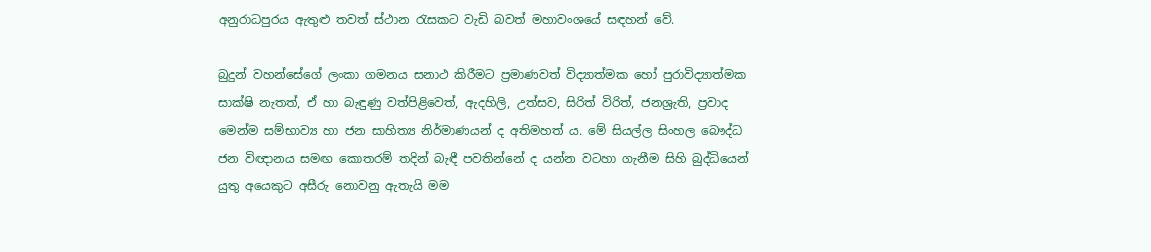අනුරාධපුරය ඇතුළු තවත් ස්ථාන රැසකට වැඩි බවත් මහාවංශයේ සඳහන් වේ.

බුදුන් වහන්සේගේ ලංකා ගමනය සනාථ කිරීමට ප්‍රමාණවත් විද්‍යාත්මක හෝ පුරාවිද්‍යාත්මක සාක්ෂි නැතත්, ඒ හා බැඳුණු වත්පිළිවෙත්, ඇදහිලි, උත්සව, සිරිත් විරිත්, ජනශ්‍රැති, ප්‍රවාද මෙන්ම සම්භාව්‍ය හා ජන සාහිත්‍ය නිර්මාණයන් ද අතිමහත් ය. මේ සියල්ල සිංහල බෞද්ධ ජන විඥානය සමඟ කොතරම් තදින් බැඳී පවතින්නේ ද යන්න වටහා ගැනීම සිහි බුද්ධියෙන් යුතු අයෙකුට අසීරු නොවනු ඇතැයි මම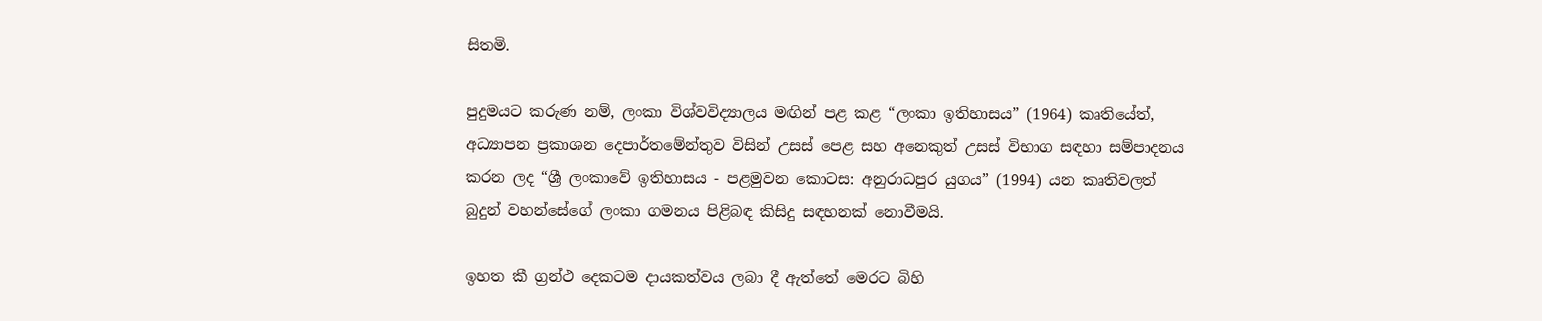සිතමි.

පුදුමයට කරුණ නම්, ලංකා විශ්වවිද්‍යාලය මඟින් පළ කළ “ලංකා ඉතිහාසය” (1964) කෘතියේත්, අධ්‍යාපන ප්‍රකාශන දෙපාර්තමේන්තුව විසින් උසස් පෙළ සහ අනෙකුත් උසස් විභාග සඳහා සම්පාදනය කරන ලද “ශ්‍රී ලංකාවේ ඉතිහාසය - පළමුවන කොටස: අනුරාධපුර යුගය” (1994) යන කෘතිවලත් බුදුන් වහන්සේගේ ලංකා ගමනය පිළිබඳ කිසිදු සඳහනක් නොවීමයි.

ඉහත කී ග්‍රන්ථ දෙකටම දායකත්වය ලබා දී ඇත්තේ මෙරට බිහි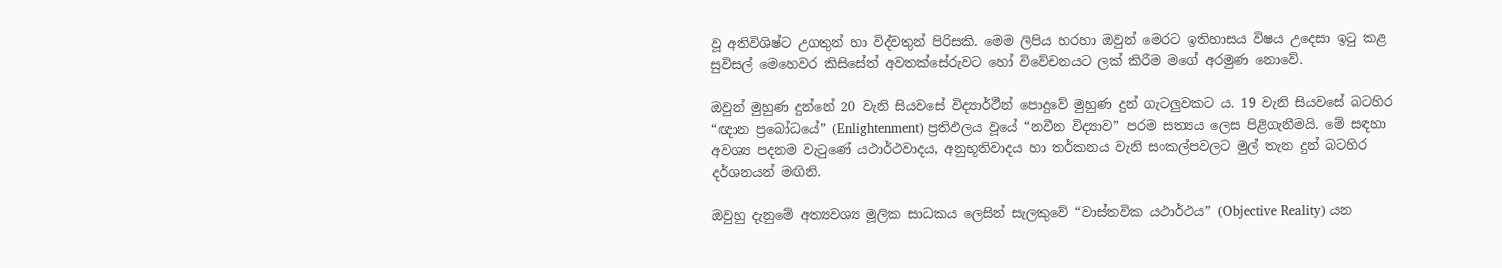වූ අතිවිශිෂ්ට උගතුන් හා විද්වතුන් පිරිසකි. මෙම ලිපිය හරහා ඔවුන් මෙරට ඉතිහාසය විෂය උදෙසා ඉටු කළ සුවිසල් මෙහෙවර කිසිසේත් අවතක්සේරුවට හෝ විවේචනයට ලක් කිරීම මගේ අරමුණ නොවේ.

ඔවුන් මුහුණ දුන්නේ 20 වැනි සියවසේ විද්‍යාර්ථීන් පොදුවේ මුහුණ දුන් ගැටලුවකට ය. 19 වැනි සියවසේ බටහිර “ඥාන ප්‍රබෝධයේ” (Enlightenment) ප්‍රතිඵලය වූයේ “නවීන විද්‍යාව” පරම සත්‍යය ලෙස පිළිගැනීමයි. මේ සඳහා අවශ්‍ය පදනම වැටුණේ යථාර්ථවාදය, අනුභූතිවාදය හා තර්කනය වැනි සංකල්පවලට මුල් තැන දුන් බටහිර දර්ශනයන් මඟිනි.

ඔවුහු දැනුමේ අත්‍යවශ්‍ය මූලික සාධකය ලෙසින් සැලකුවේ “වාස්තවික යථාර්ථය” (Objective Reality) යන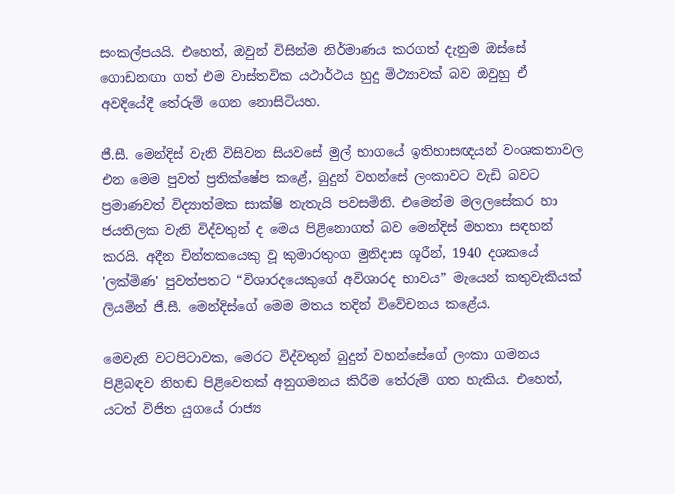සංකල්පයයි. එහෙත්, ඔවුන් විසින්ම නිර්මාණය කරගත් දැනුම ඔස්සේ ගොඩනඟා ගත් එම වාස්තවික යථාර්ථය හුදු මිථ්‍යාවක් බව ඔවුහු ඒ අවදියේදී තේරුම් ගෙන නොසිටියහ.

ජී.සී. මෙන්දිස් වැනි විසිවන සියවසේ මුල් භාගයේ ඉතිහාසඥයන් වංශකතාවල එන මෙම පුවත් ප්‍රතික්ෂේප කළේ, බුදුන් වහන්සේ ලංකාවට වැඩි බවට ප්‍රමාණවත් විද්‍යාත්මක සාක්ෂි නැතැයි පවසමිනි. එමෙන්ම මලලසේකර හා ජයතිලක වැනි විද්වතුන් ද මෙය පිළිනොගත් බව මෙන්දිස් මහතා සඳහන් කරයි. අදීන චින්තකයෙකු වූ කුමාරතුංග මුනිදාස ශූරීන්, 1940 දශකයේ 'ලක්මිණ' පුවත්පතට “විශාරදයෙකුගේ අවිශාරද භාවය” මැයෙන් කතුවැකියක් ලියමින් ජී.සී. මෙන්දිස්ගේ මෙම මතය තදින් විවේචනය කළේය.

මෙවැනි වටපිටාවක, මෙරට විද්වතුන් බුදුන් වහන්සේගේ ලංකා ගමනය පිළිබඳව නිහඬ පිළිවෙතක් අනුගමනය කිරීම තේරුම් ගත හැකිය. එහෙත්, යටත් විජිත යුගයේ රාජ්‍ය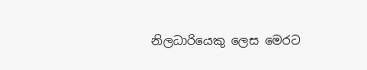නිලධාරියෙකු ලෙස මෙරට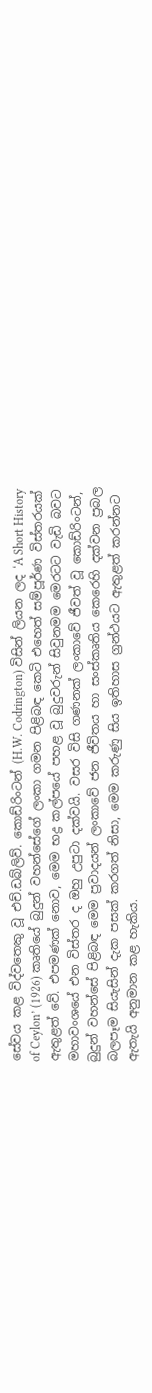සේවය කළ විද්වතෙකු වූ එච්.ඩබ්ලිව්. කොඩ්රිංටන් (H.W. Codrington) විසින් ලියන ලද ‘A Short History of Ceylon’ (1926) කෘතියේ බුදුන් වහන්සේගේ ලංකා ගමන පිළිබඳ කෙටි එහෙත් සම්පූර්ණ විස්තරයක් ඇතුළත් වේ. එපමණක් නොව, මෙම භද්‍ර කල්පයේ පහළ වූ බුදුවරුන් සිවුනමම මෙරටට වැඩි බවට මහාවංශයේ එන විස්තර ද ඔහු උපුටා දක්වයි. වසර විසි ගණනක් ලංකාවේ ජීවත් වූ කොඩ්රිංටන්, බුදුන් වහන්සේ පිළිබඳ මෙම ප්‍රවාදයන් ලංකාවේ ජන ජීවිතය හා සංස්කෘතිය කෙරෙහි දක්වන ප්‍රබල බලපෑම සියැසින් දැක පසක් කරගත් නිසා, මෙම කරුණු සිය ඉතිහාස ග්‍රන්ථයට ඇතුළත් කරන්නට ඇතැයි අනුමාන කළ හැකිය.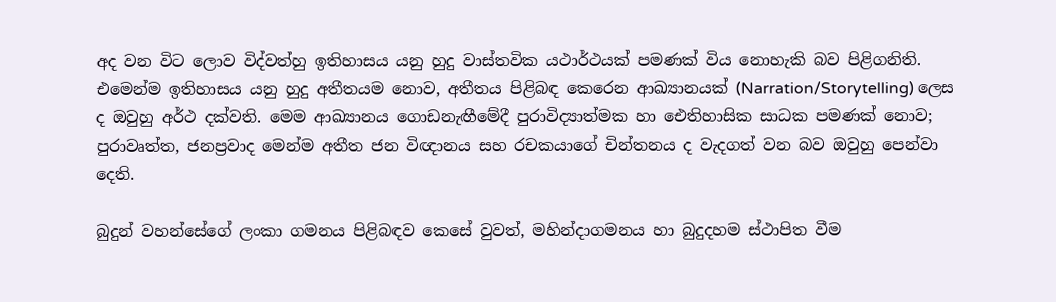අද වන විට ලොව විද්වත්හු ඉතිහාසය යනු හුදු වාස්තවික යථාර්ථයක් පමණක් විය නොහැකි බව පිළිගනිති. එමෙන්ම ඉතිහාසය යනු හුදු අතීතයම නොව, අතීතය පිළිබඳ කෙරෙන ආඛ්‍යානයක් (Narration/Storytelling) ලෙස ද ඔවුහු අර්ථ දක්වති. මෙම ආඛ්‍යානය ගොඩනැඟීමේදී පුරාවිද්‍යාත්මක හා ඓතිහාසික සාධක පමණක් නොව; පුරාවෘත්ත, ජනප්‍රවාද මෙන්ම අතීත ජන විඥානය සහ රචකයාගේ චින්තනය ද වැදගත් වන බව ඔවුහු පෙන්වා දෙති.

බුදුන් වහන්සේගේ ලංකා ගමනය පිළිබඳව කෙසේ වුවත්, මහින්දාගමනය හා බුදුදහම ස්ථාපිත වීම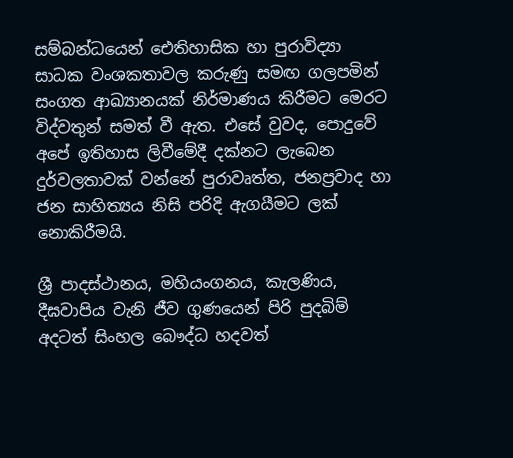සම්බන්ධයෙන් ඓතිහාසික හා පුරාවිද්‍යා සාධක වංශකතාවල කරුණු සමඟ ගලපමින් සංගත ආඛ්‍යානයක් නිර්මාණය කිරීමට මෙරට විද්වතුන් සමත් වී ඇත. එසේ වුවද, පොදුවේ අපේ ඉතිහාස ලිවීමේදී දක්නට ලැබෙන දුර්වලතාවක් වන්නේ පුරාවෘත්ත, ජනප්‍රවාද හා ජන සාහිත්‍යය නිසි පරිදි ඇගයීමට ලක් නොකිරීමයි.

ශ්‍රී පාදස්ථානය, මහියංගනය, කැලණිය, දීඝවාපිය වැනි ජීව ගුණයෙන් පිරි පුදබිම් අදටත් සිංහල බෞද්ධ හදවත්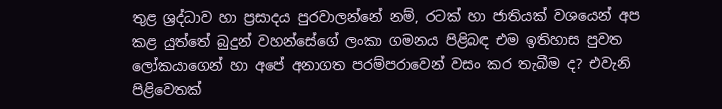තුළ ශ්‍රද්ධාව හා ප්‍රසාදය පුරවාලන්නේ නම්, රටක් හා ජාතියක් වශයෙන් අප කළ යුත්තේ බුදුන් වහන්සේගේ ලංකා ගමනය පිළිබඳ එම ඉතිහාස පුවත ලෝකයාගෙන් හා අපේ අනාගත පරම්පරාවෙන් වසං කර තැබීම ද? එවැනි පිළිවෙතක්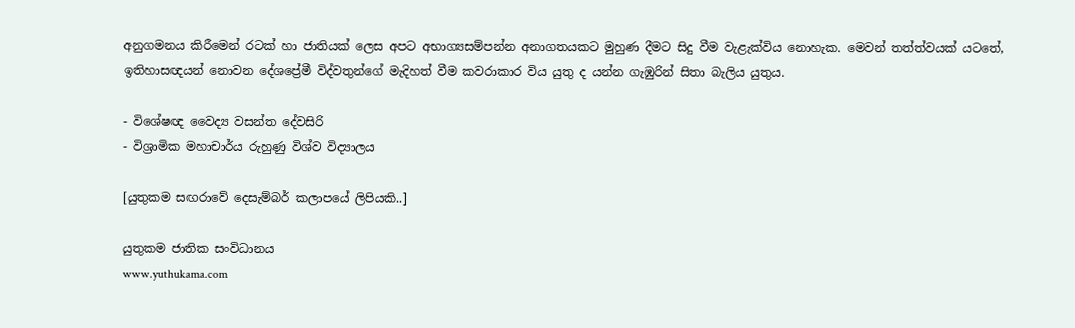අනුගමනය කිරීමෙන් රටක් හා ජාතියක් ලෙස අපට අභාග්‍යසම්පන්න අනාගතයකට මුහුණ දීමට සිදු වීම වැළැක්විය නොහැක. මෙවන් තත්ත්වයක් යටතේ, ඉතිහාසඥයන් නොවන දේශප්‍රේමී විද්වතුන්ගේ මැදිහත් වීම කවරාකාර විය යුතු ද යන්න ගැඹුරින් සිතා බැලිය යුතුය.

- විශේෂඥ වෛද්‍ය වසන්ත දේවසිරි
- විශ්‍රාමික මහාචාර්ය රුහුණු විශ්ව විද්‍යාලය

[යුතුකම සඟරාවේ දෙසැම්බර් කලාපයේ ලිපියකි..]

යුතුකම ජාතික සංවිධානය
www.yuthukama.com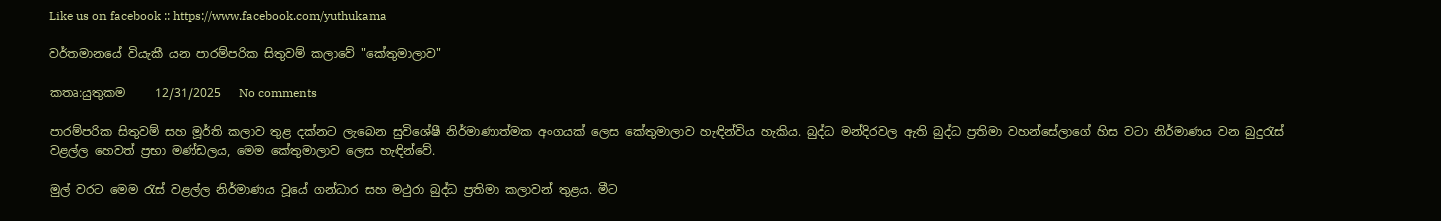Like us on facebook :: https://www.facebook.com/yuthukama

වර්තමානයේ වියැකී යන පාරම්පරික සිතුවම් කලාවේ "කේතුමාලාව"

කතෘ:යුතුකම     12/31/2025   No comments

පාරම්පරික සිතුවම් සහ මූර්ති කලාව තුළ දක්නට ලැබෙන සුවිශේෂී නිර්මාණාත්මක අංගයක් ලෙස කේතුමාලාව හැඳින්විය හැකිය. බුද්ධ මන්දිරවල ඇති බුද්ධ ප්‍රතිමා වහන්සේලාගේ හිස වටා නිර්මාණය වන බුදුරැස් වළල්ල හෙවත් ප්‍රභා මණ්ඩලය, මෙම කේතුමාලාව ලෙස හැඳින්වේ.

මුල් වරට මෙම රැස් වළල්ල නිර්මාණය වූයේ ගන්ධාර සහ මථුරා බුද්ධ ප්‍රතිමා කලාවන් තුළය. මීට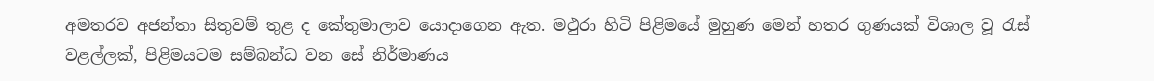අමතරව අජන්තා සිතුවම් තුළ ද කේතුමාලාව යොදාගෙන ඇත. මථුරා හිටි පිළිමයේ මුහුණ මෙන් හතර ගුණයක් විශාල වූ රැස් වළල්ලක්, පිළිමයටම සම්බන්ධ වන සේ නිර්මාණය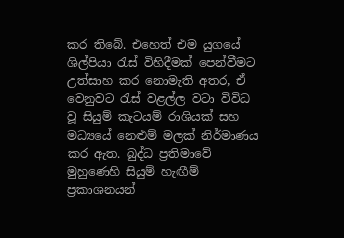කර තිබේ. එහෙත් එම යුගයේ ශිල්පියා රැස් විහිදීමක් පෙන්වීමට උත්සාහ කර නොමැති අතර, ඒ වෙනුවට රැස් වළල්ල වටා විවිධ වූ සියුම් කැටයම් රාශියක් සහ මධ්‍යයේ නෙළුම් මලක් නිර්මාණය කර ඇත. බුද්ධ ප්‍රතිමාවේ මුහුණෙහි සියුම් හැඟීම් ප්‍රකාශනයන්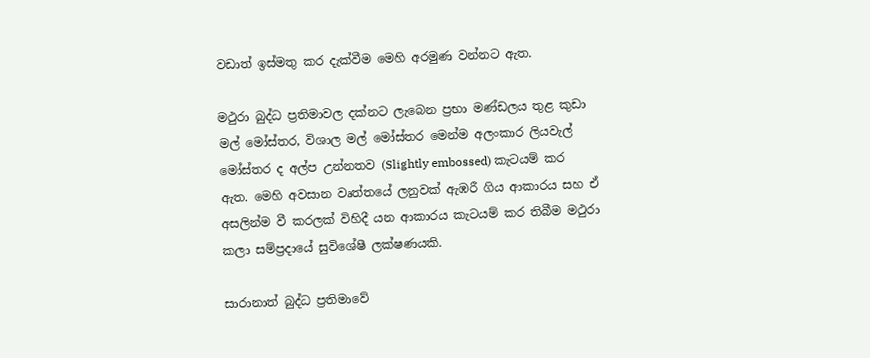වඩාත් ඉස්මතු කර දැක්වීම මෙහි අරමුණ වන්නට ඇත.

මථුරා බුද්ධ ප්‍රතිමාවල දක්නට ලැබෙන ප්‍රභා මණ්ඩලය තුළ කුඩා මල් මෝස්තර, විශාල මල් මෝස්තර මෙන්ම අලංකාර ලියවැල් මෝස්තර ද අල්ප උන්නතව (Slightly embossed) කැටයම් කර ඇත. මෙහි අවසාන වෘත්තයේ ලනුවක් ඇඹරී ගිය ආකාරය සහ ඒ අසලින්ම වී කරලක් විහිදී යන ආකාරය කැටයම් කර තිබීම මථුරා කලා සම්ප්‍රදායේ සුවිශේෂී ලක්ෂණයකි.

සාරානාත් බුද්ධ ප්‍රතිමාවේ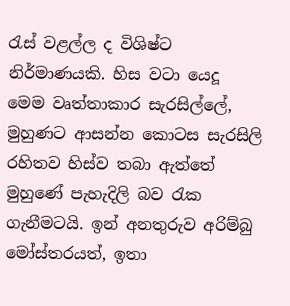රැස් වළල්ල ද විශිෂ්ට නිර්මාණයකි. හිස වටා යෙදූ මෙම වෘත්තාකාර සැරසිල්ලේ, මුහුණට ආසන්න කොටස සැරසිලි රහිතව හිස්ව තබා ඇත්තේ මුහුණේ පැහැදිලි බව රැක ගැනීමටයි. ඉන් අනතුරුව අරිම්බු මෝස්තරයත්, ඉතා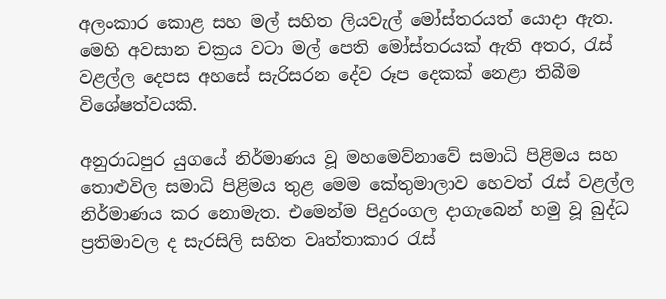අලංකාර කොළ සහ මල් සහිත ලියවැල් මෝස්තරයත් යොදා ඇත. මෙහි අවසාන චක්‍රය වටා මල් පෙති මෝස්තරයක් ඇති අතර, රැස් වළල්ල දෙපස අහසේ සැරිසරන දේව රූප දෙකක් නෙළා තිබීම විශේෂත්වයකි.

අනුරාධපුර යුගයේ නිර්මාණය වූ මහමෙව්නාවේ සමාධි පිළිමය සහ තොළුවිල සමාධි පිළිමය තුළ මෙම කේතුමාලාව හෙවත් රැස් වළල්ල නිර්මාණය කර නොමැත. එමෙන්ම පිදුරංගල දාගැබෙන් හමු වූ බුද්ධ ප්‍රතිමාවල ද සැරසිලි සහිත වෘත්තාකාර රැස්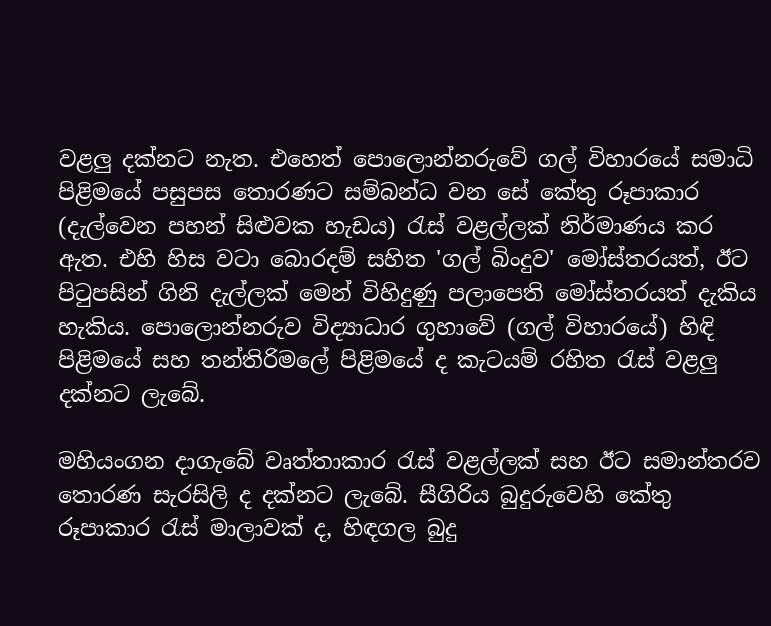වළලු දක්නට නැත. එහෙත් පොලොන්නරුවේ ගල් විහාරයේ සමාධි පිළිමයේ පසුපස තොරණට සම්බන්ධ වන සේ කේතු රූපාකාර (දැල්වෙන පහන් සිළුවක හැඩය) රැස් වළල්ලක් නිර්මාණය කර ඇත. එහි හිස වටා බොරදම් සහිත 'ගල් බිංදුව' මෝස්තරයත්, ඊට පිටුපසින් ගිනි දැල්ලක් මෙන් විහිදුණු පලාපෙති මෝස්තරයත් දැකිය හැකිය. පොලොන්නරුව විද්‍යාධාර ගුහාවේ (ගල් විහාරයේ) හිඳි පිළිමයේ සහ තන්තිරිමලේ පිළිමයේ ද කැටයම් රහිත රැස් වළලු දක්නට ලැබේ.

මහියංගන දාගැබේ වෘත්තාකාර රැස් වළල්ලක් සහ ඊට සමාන්තරව තොරණ සැරසිලි ද දක්නට ලැබේ. සීගිරිය බුදුරුවෙහි කේතු රූපාකාර රැස් මාලාවක් ද, හිඳගල බුදු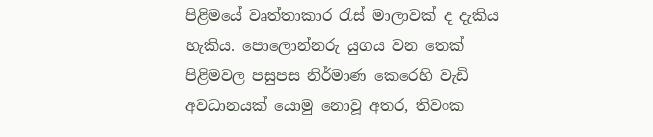පිළිමයේ වෘත්තාකාර රැස් මාලාවක් ද දැකිය හැකිය. පොලොන්නරු යුගය වන තෙක් පිළිමවල පසුපස නිර්මාණ කෙරෙහි වැඩි අවධානයක් යොමු නොවූ අතර, තිවංක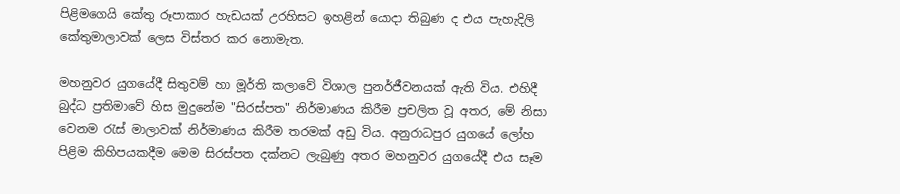පිළිමගෙයි කේතු රූපාකාර හැඩයක් උරහිසට ඉහළින් යොදා තිබුණ ද එය පැහැදිලි කේතුමාලාවක් ලෙස විස්තර කර නොමැත.

මහනුවර යුගයේදී සිතුවම් හා මූර්ති කලාවේ විශාල පුනර්ජීවනයක් ඇති විය. එහිදී බුද්ධ ප්‍රතිමාවේ හිස මුදුනේම "සිරස්පත" නිර්මාණය කිරීම ප්‍රචලිත වූ අතර, මේ නිසා වෙනම රැස් මාලාවක් නිර්මාණය කිරීම තරමක් අඩු විය. අනුරාධපුර යුගයේ ලෝහ පිළිම කිහිපයකදීම මෙම සිරස්පත දක්නට ලැබුණු අතර මහනුවර යුගයේදී එය සෑම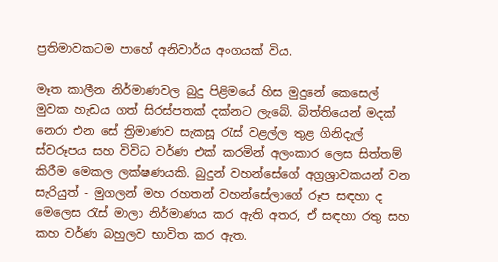ප්‍රතිමාවකටම පාහේ අනිවාර්ය අංගයක් විය.

මෑත කාලීන නිර්මාණවල බුදු පිළිමයේ හිස මුදුනේ කෙසෙල් මුවක හැඩය ගත් සිරස්පතක් දක්නට ලැබේ. බිත්තියෙන් මදක් නෙරා එන සේ ත්‍රිමාණව සැකසූ රැස් වළල්ල තුළ ගිනිදැල් ස්වරූපය සහ විවිධ වර්ණ එක් කරමින් අලංකාර ලෙස සිත්තම් කිරීම මෙකල ලක්ෂණයකි. බුදුන් වහන්සේගේ අග්‍රශ්‍රාවකයන් වන සැරියුත් - මුගලන් මහ රහතන් වහන්සේලාගේ රූප සඳහා ද මෙලෙස රැස් මාලා නිර්මාණය කර ඇති අතර, ඒ සඳහා රතු සහ කහ වර්ණ බහුලව භාවිත කර ඇත.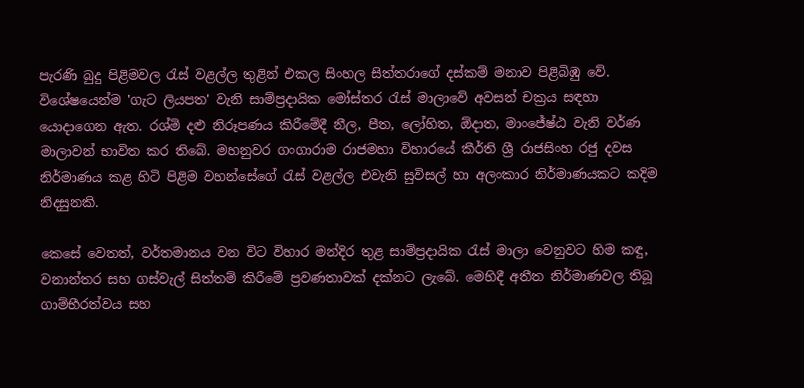පැරණි බුදු පිළිමවල රැස් වළල්ල තුළින් එකල සිංහල සිත්තරාගේ දස්කම් මනාව පිළිබිඹු වේ. විශේෂයෙන්ම 'ගැට ලියපත' වැනි සාම්ප්‍රදායික මෝස්තර රැස් මාලාවේ අවසන් චක්‍රය සඳහා යොදාගෙන ඇත. රශ්මි දළු නිරූපණය කිරීමේදී නීල, පීත, ලෝහිත, ඕදාත, මාංජේෂ්ඨ වැනි වර්ණ මාලාවන් භාවිත කර තිබේ. මහනුවර ගංගාරාම රාජමහා විහාරයේ කීර්ති ශ්‍රී රාජසිංහ රජු දවස නිර්මාණය කළ හිටි පිළිම වහන්සේගේ රැස් වළල්ල එවැනි සුවිසල් හා අලංකාර නිර්මාණයකට කදිම නිදසුනකි.

කෙසේ වෙතත්, වර්තමානය වන විට විහාර මන්දිර තුළ සාම්ප්‍රදායික රැස් මාලා වෙනුවට හිම කඳු, වනාන්තර සහ ගස්වැල් සිත්තම් කිරීමේ ප්‍රවණතාවක් දක්නට ලැබේ. මෙහිදී අතීත නිර්මාණවල තිබූ ගාම්භීරත්වය සහ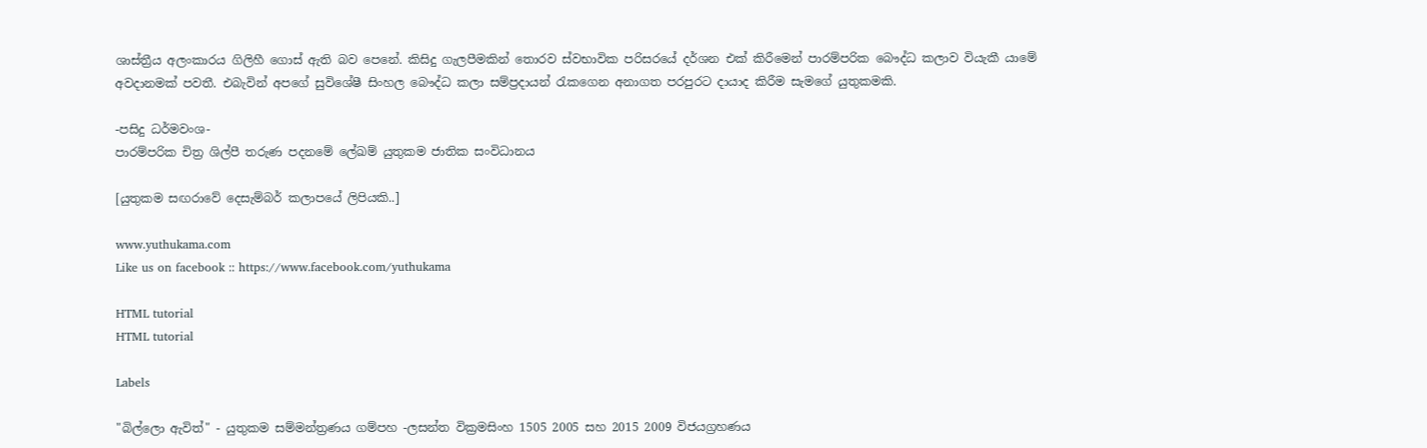ශාස්ත්‍රීය අලංකාරය ගිලිහී ගොස් ඇති බව පෙනේ. කිසිදු ගැලපීමකින් තොරව ස්වභාවික පරිසරයේ දර්ශන එක් කිරීමෙන් පාරම්පරික බෞද්ධ කලාව වියැකී යාමේ අවදානමක් පවතී. එබැවින් අපගේ සුවිශේෂී සිංහල බෞද්ධ කලා සම්ප්‍රදායන් රැකගෙන අනාගත පරපුරට දායාද කිරීම සැමගේ යුතුකමකි.

-පසිදු ධර්මවංශ-
පාරම්පරික චිත්‍ර ශිල්පී තරුණ පදනමේ ලේඛම් යුතුකම ජාතික සංවිධානය

[යුතුකම සඟරාවේ දෙසැම්බර් කලාපයේ ලිපියකි..]

www.yuthukama.com
Like us on facebook :: https://www.facebook.com/yuthukama

HTML tutorial
HTML tutorial

Labels

"බිල්ලො ඇවිත්" - යුතුකම සම්මන්ත්‍රණය ගම්පහ -ලසන්ත වික්‍රමසිංහ 1505 2005 සහ 2015 2009 විජයග්‍රහණය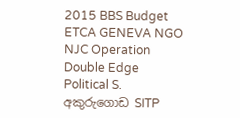2015 BBS Budget ETCA GENEVA NGO NJC Operation Double Edge Political S. අකුරුගොඩ SITP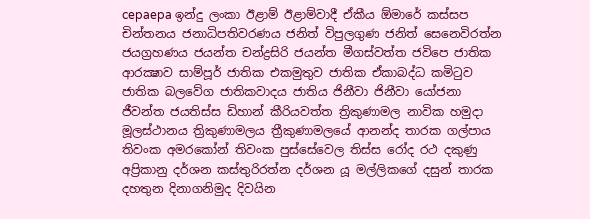cepaepa ඉන්දු ලංකා ඊළාම් ඊළාම්වාදී ඒකීය ඕමාරේ කස්‌සප චින්තනය ජනාධිපතිවරණය ජනිත් විපුලගුණ ජනිත් සෙනෙවිරත්න ජයග්‍රහණය ජයන්ත චන්ද්‍රසිරි ජයන්ත මීගස්වත්ත ජවිපෙ ජාතික ආරක්‍ෂාව සාම්පූර් ජාතික එකමුතුව ජාතික ඒකාබද්ධ කමිටුව ජාතික බලවේග ජාතිකවාදය ජාතිය ජිනීවා ජිනීවා යෝජනා ජීවන්ත ජයතිස්ස ඩිහාන් කීරියවත්ත ත්‍රිකුණාමල නාවික හමුදා මූලස්‌ථානය ත්‍රිකුණාමලය ත්‍රීකුණාමලයේ ආනන්ද තාරක ගල්පාය තිවංක අමරකෝන් තිවංක පුස්සේවෙල තිස්‌ස රෝද රථ දකුණු අප්‍රිකානු දර්ශන කස්තුරිරත්න දර්ශන යූ මල්ලිකගේ දසුන් තාරක දහතුන දිනාගනිමුද දිවයින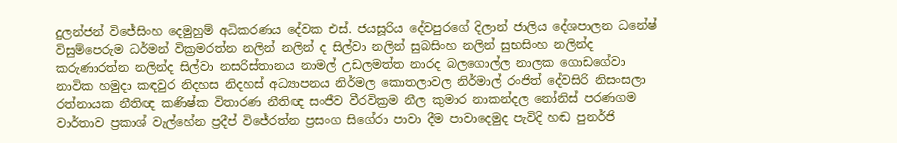දුලන්ජන් විජේසිංහ දෙමුහුම් අධිකරණය දේවක එස්. ජයසූරිය දේවපුරගේ දිලාන් ජාලිය දේශපාලන ධනේෂ් විසුම්පෙරුම ධර්මන් වික්‍රමරත්න නලින් නලින් ද සිල්වා නලින් සුබසිංහ නලින් සුභසිංහ නලින්ද කරුණාරත්න නලින්ද සිල්වා නසරිස්‌තානය නාමල් උඩලමත්ත නාරද බලගොල්ල නාලක ගොඩගේවා නාවික හමුදා කඳවුර නිදහස නිදහස් අධ්‍යාපනය නිර්මල කොතලාවල නිර්මාල් රංජිත් දේවසිරි නිසංසලා රත්නායක නීතිඥ කණිෂ්ක විතාරණ නීතිඥ සංජීව වීරවික්‍රම නීල කුමාර නාකන්දල නෝනිස් පරණගම වාර්තාව ප්‍රකාශ් වැල්හේන ප්‍රදීප් විජේරත්න ප්‍රසංග සිගේරා පාවා දීම පාවාදෙමුද පැවිදි හඬ පුනර්ජි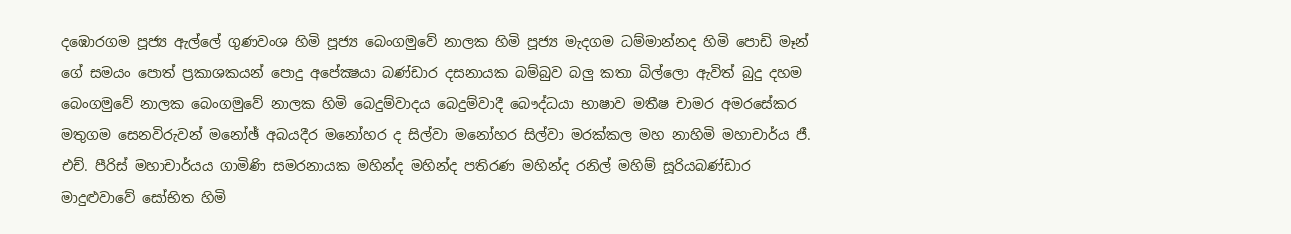දඹොරගම පූජ්‍ය ඇල්ලේ ගුණවංශ හිමි පූජ්‍ය බෙංගමුවේ නාලක හිමි පූජ්‍ය මැදගම ධම්මාන්නද හිමි පොඩි මෑන් ගේ සමයං පොත් ප්‍රකාශකයන් පොදු අපේක්‍ෂයා බණ්ඩාර දසනායක බම්බුව බලු කතා බිල්ලො ඇවිත් බුදු දහම බෙංගමුවේ නාලක බෙංගමුවේ නාලක හිමි බෙදුම්වාදය බෙදුම්වාදී බෞද්ධයා භාෂාව මතීෂ චාමර අමරසේකර මතුගම සෙනවිරුවන් මනෝඡ් අබයදීර මනෝහර ද සිල්වා මනෝහර සිල්වා මරක්කල මහ නාහිමි මහාචාර්ය ජී. එච්. පීරිස් මහාචාර්යය ගාමිණි සමරනායක මහින්ද මහින්ද පතිරණ මහින්ද රනිල් මහිම් සූරියබණ්ඩාර මාදුළුවාවේ සෝභිත හිමි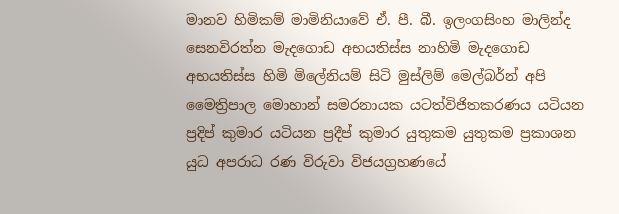මානව හිමිකම් මාමිනියාවේ ඒ. පී. බී. ඉලංගසිංහ මාලින්ද සෙනවිරත්න මැදගොඩ අභයතිස්ස නාහිමි මැදගොඩ අභයතිස්ස හිමි මිලේනියම් සිටි මුස්‌ලිම් මෙල්බර්න් අපි මෛත්‍රිපාල මොහාන් සමරනායක යටත්විජිතකරණය යටියන ප්‍රදිප් කුමාර යටියන ප්‍රදීප් කුමාර යුතුකම යුතුකම ප්‍රකාශන යුධ අපරාධ රණ විරුවා විජයග්‍රහණයේ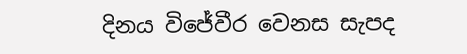දිනය විජේවීර වෙනස සැපද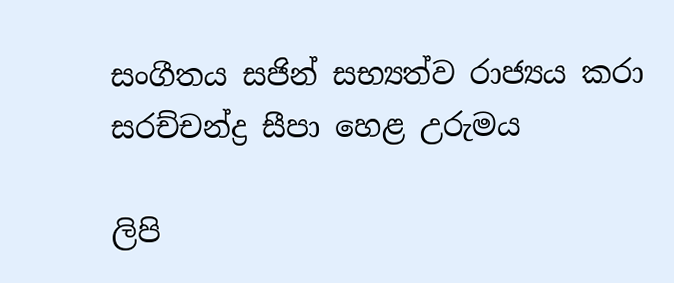සංගීතය සජින් සභ්‍යත්ව රාජ්‍යය කරා සරච්චන්ද්‍ර සීපා හෙළ උරුමය

ලිපි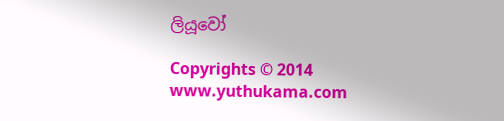ලියූවෝ

Copyrights © 2014 www.yuthukama.com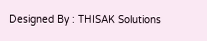Designed By : THISAK Solutions